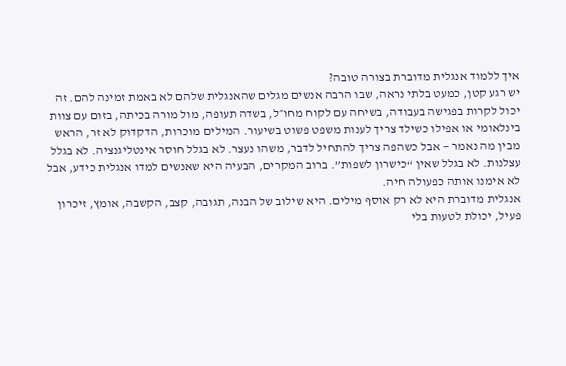איך ללמוד אנגלית מדוברת בצורה טובה?
יש רגע קטן, כמעט בלתי נראה, שבו הרבה אנשים מגלים שהאנגלית שלהם לא באמת זמינה להם. זה יכול לקרות בפגישה בעבודה, בשיחה עם לקוח מחו״ל, בשדה תעופה, מול מורה בכיתה, בזום עם צוות בינלאומי או אפילו כשילד צריך לענות משפט פשוט בשיעור. המילים מוכרות, הדקדוק לא זר, הראש מבין מה נאמר — אבל כשהפה צריך להתחיל לדבר, משהו נעצר. לא בגלל חוסר אינטליגנציה. לא בגלל עצלנות. לא בגלל שאין “כישרון לשפות”. ברוב המקרים, הבעיה היא שאנשים למדו אנגלית כידע, אבל לא אימנו אותה כפעולה חיה.
אנגלית מדוברת היא לא רק אוסף מילים. היא שילוב של הבנה, תגובה, קצב, הקשבה, אומץ, זיכרון פעיל, יכולת לטעות בלי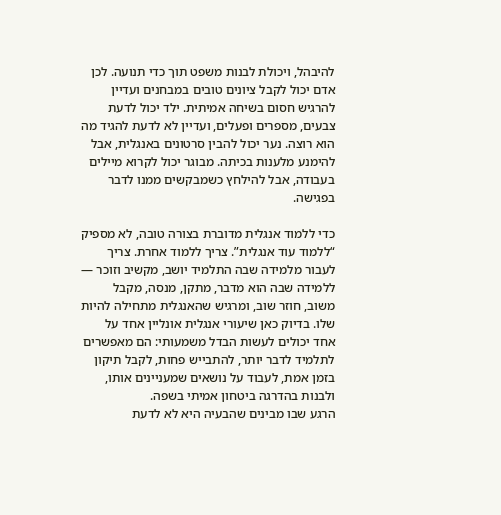להיבהל, ויכולת לבנות משפט תוך כדי תנועה. לכן אדם יכול לקבל ציונים טובים במבחנים ועדיין להרגיש חסום בשיחה אמיתית. ילד יכול לדעת צבעים, מספרים ופעלים, ועדיין לא לדעת להגיד מה הוא רוצה. נער יכול להבין סרטונים באנגלית, אבל להימנע מלענות בכיתה. מבוגר יכול לקרוא מיילים בעבודה, אבל להילחץ כשמבקשים ממנו לדבר בפגישה.

כדי ללמוד אנגלית מדוברת בצורה טובה, לא מספיק “ללמוד עוד אנגלית”. צריך ללמוד אחרת. צריך לעבור מלמידה שבה התלמיד יושב, מקשיב וזוכר — ללמידה שבה הוא מדבר, מתקן, מנסה, מקבל משוב, חוזר שוב, ומרגיש שהאנגלית מתחילה להיות שלו. בדיוק כאן שיעורי אנגלית אונליין אחד על אחד יכולים לעשות הבדל משמעותי: הם מאפשרים לתלמיד לדבר יותר, להתבייש פחות, לקבל תיקון בזמן אמת, לעבוד על נושאים שמעניינים אותו, ולבנות בהדרגה ביטחון אמיתי בשפה.
הרגע שבו מבינים שהבעיה היא לא לדעת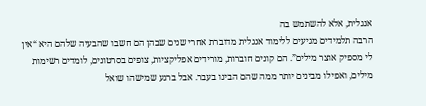אנגלית, אלא להשתמש בה
הרבה תלמידים מגיעים ללימוד אנגלית מדוברת אחרי שנים שבהן הם חשבו שהבעיה שלהם היא “אין לי מספיק אוצר מילים”. הם קונים חוברות, מורידים אפליקציות, צופים בסרטונים, לומדים רשימות מילים, ואפילו מבינים יותר ממה שהם הבינו בעבר. אבל ברגע שמישהו שואל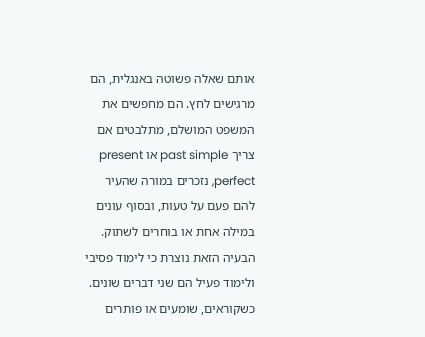אותם שאלה פשוטה באנגלית, הם מרגישים לחץ. הם מחפשים את המשפט המושלם, מתלבטים אם צריך past simple או present perfect, נזכרים במורה שהעיר להם פעם על טעות, ובסוף עונים במילה אחת או בוחרים לשתוק.
הבעיה הזאת נוצרת כי לימוד פסיבי ולימוד פעיל הם שני דברים שונים. כשקוראים, שומעים או פותרים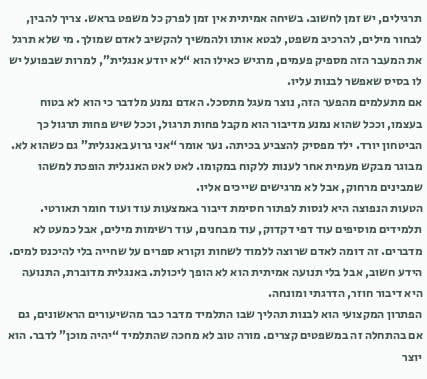תרגילים, יש זמן לחשוב. בשיחה אמיתית אין זמן לפרק כל משפט בראש. צריך להבין, לבחור מילים, להרכיב משפט, לבטא אותו ולהמשיך להקשיב לאדם שמולך. מי שלא תרגל את המעבר הזה מספיק פעמים, מרגיש כאילו הוא “לא יודע אנגלית”, למרות שבפועל יש לו בסיס שאפשר לבנות עליו.
אם מתעלמים מהפער הזה, נוצר מעגל מתסכל. האדם נמנע מלדבר כי הוא לא בטוח בעצמו, וככל שהוא נמנע מדיבור הוא מקבל פחות תרגול, וככל שיש פחות תרגול כך הביטחון יורד. ילד מפסיק להצביע בכיתה. נער אומר “אני גרוע באנגלית” גם כשהוא לא. מבוגר מבקש מעמית אחר לענות ללקוח במקומו. לאט לאט האנגלית הופכת למשהו שמבינים מרחוק, אבל לא מרגישים שייכים אליו.
הטעות הנפוצה היא לנסות לפתור חסימת דיבור באמצעות עוד ועוד חומר תאורטי. תלמידים מוסיפים עוד דפי דקדוק, עוד מבחנים, עוד רשימות מילים, אבל כמעט לא מדברים. זה דומה לאדם שרוצה ללמוד לשחות וקורא ספרים על שחייה בלי להיכנס למים. הידע חשוב, אבל בלי תנועה אמיתית הוא לא הופך ליכולת. באנגלית מדוברת, התנועה היא דיבור חוזר, הדרגתי ומונחה.
הפתרון המקצועי הוא לבנות תהליך שבו התלמיד מדבר כבר מהשיעורים הראשונים, גם אם בהתחלה זה במשפטים קצרים. מורה טוב לא מחכה שהתלמיד “יהיה מוכן” לדבר. הוא יוצר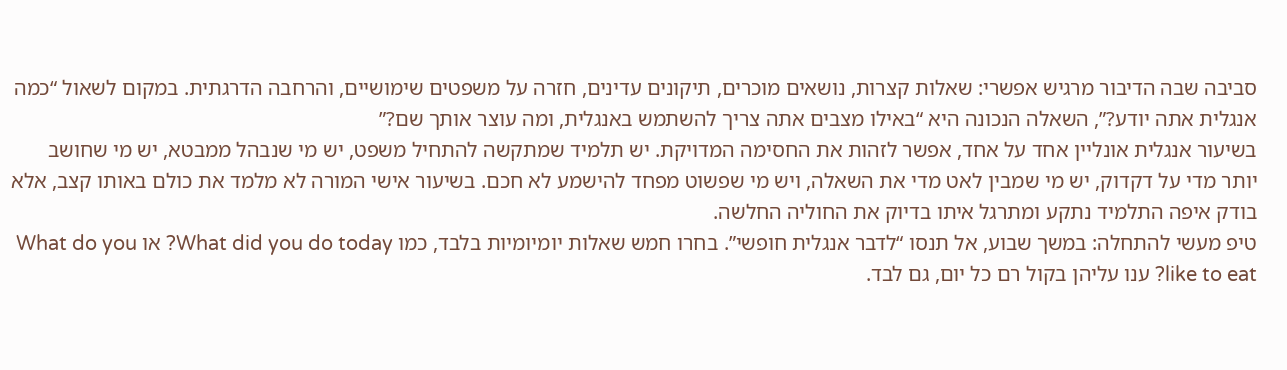סביבה שבה הדיבור מרגיש אפשרי: שאלות קצרות, נושאים מוכרים, תיקונים עדינים, חזרה על משפטים שימושיים, והרחבה הדרגתית. במקום לשאול “כמה אנגלית אתה יודע?”, השאלה הנכונה היא “באילו מצבים אתה צריך להשתמש באנגלית, ומה עוצר אותך שם?”
בשיעור אנגלית אונליין אחד על אחד, אפשר לזהות את החסימה המדויקת. יש תלמיד שמתקשה להתחיל משפט, יש מי שנבהל ממבטא, יש מי שחושב יותר מדי על דקדוק, יש מי שמבין לאט מדי את השאלה, ויש מי שפשוט מפחד להישמע לא חכם. בשיעור אישי המורה לא מלמד את כולם באותו קצב, אלא בודק איפה התלמיד נתקע ומתרגל איתו בדיוק את החוליה החלשה.
טיפ מעשי להתחלה: במשך שבוע, אל תנסו “לדבר אנגלית חופשי”. בחרו חמש שאלות יומיומיות בלבד, כמו What did you do today? או What do you like to eat? ענו עליהן בקול רם כל יום, גם לבד.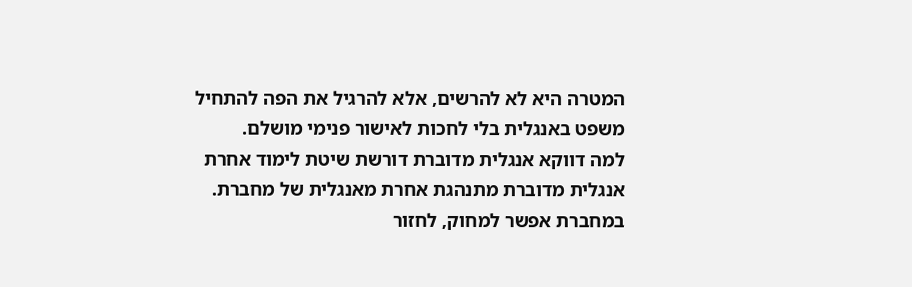המטרה היא לא להרשים, אלא להרגיל את הפה להתחיל משפט באנגלית בלי לחכות לאישור פנימי מושלם.
למה דווקא אנגלית מדוברת דורשת שיטת לימוד אחרת
אנגלית מדוברת מתנהגת אחרת מאנגלית של מחברת. במחברת אפשר למחוק, לחזור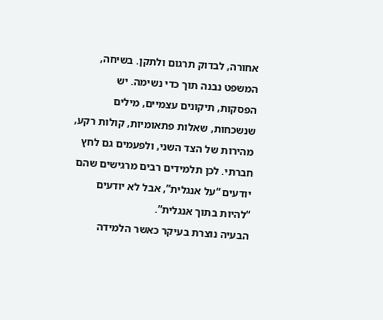אחורה, לבדוק תרגום ולתקן. בשיחה, המשפט נבנה תוך כדי נשימה. יש הפסקות, תיקונים עצמיים, מילים שנשכחות, שאלות פתאומיות, קולות רקע, מהירות של הצד השני, ולפעמים גם לחץ חברתי. לכן תלמידים רבים מרגישים שהם יודעים “על אנגלית”, אבל לא יודעים “להיות בתוך אנגלית”.
הבעיה נוצרת בעיקר כאשר הלמידה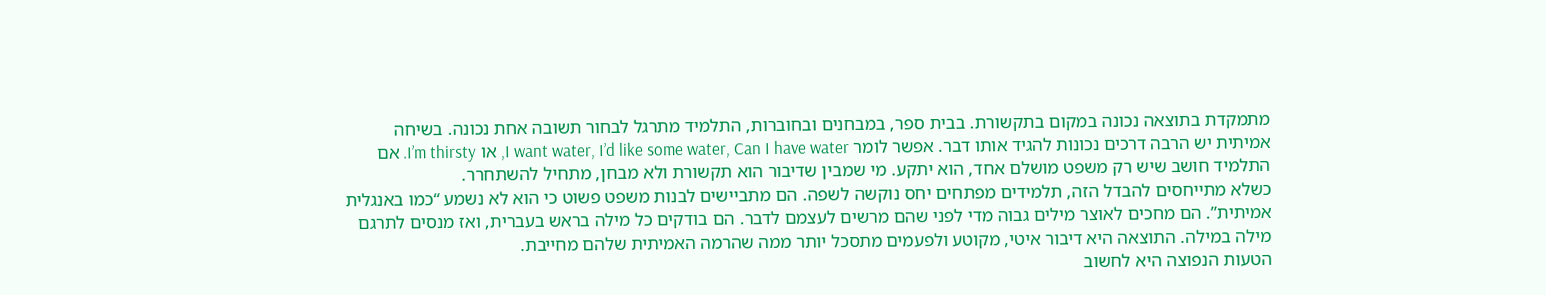מתמקדת בתוצאה נכונה במקום בתקשורת. בבית ספר, במבחנים ובחוברות, התלמיד מתרגל לבחור תשובה אחת נכונה. בשיחה אמיתית יש הרבה דרכים נכונות להגיד אותו דבר. אפשר לומר I want water, I’d like some water, Can I have water, או I’m thirsty. אם התלמיד חושב שיש רק משפט מושלם אחד, הוא יתקע. מי שמבין שדיבור הוא תקשורת ולא מבחן, מתחיל להשתחרר.
כשלא מתייחסים להבדל הזה, תלמידים מפתחים יחס נוקשה לשפה. הם מתביישים לבנות משפט פשוט כי הוא לא נשמע “כמו באנגלית אמיתית”. הם מחכים לאוצר מילים גבוה מדי לפני שהם מרשים לעצמם לדבר. הם בודקים כל מילה בראש בעברית, ואז מנסים לתרגם מילה במילה. התוצאה היא דיבור איטי, מקוטע ולפעמים מתסכל יותר ממה שהרמה האמיתית שלהם מחייבת.
הטעות הנפוצה היא לחשוב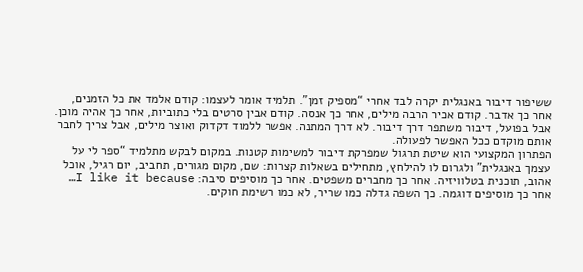ששיפור דיבור באנגלית יקרה לבד אחרי “מספיק זמן”. תלמיד אומר לעצמו: קודם אלמד את כל הזמנים, אחר כך אדבר. קודם אכיר הרבה מילים, אחר כך אנסה. קודם אבין סרטים בלי כתוביות, אחר כך אהיה מוכן. אבל בפועל, דיבור משתפר דרך דיבור. לא דרך המתנה. אפשר ללמוד דקדוק ואוצר מילים, אבל צריך לחבר אותם מוקדם ככל האפשר לפעולה.
הפתרון המקצועי הוא שיטת תרגול שמפרקת דיבור למשימות קטנות. במקום לבקש מתלמיד “ספר לי על עצמך באנגלית” ולגרום לו להילחץ, מתחילים בשאלות קצרות: שם, מקום מגורים, תחביב, יום רגיל, אוכל אהוב, תוכנית בטלוויזיה. אחר כך מחברים משפטים. אחר כך מוסיפים סיבה: I like it because… אחר כך מוסיפים דוגמה. כך השפה גדלה כמו שריר, לא כמו רשימת חוקים.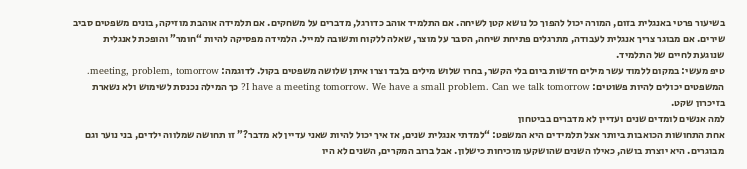בשיעור פרטי באנגלית בזום, המורה יכול להפוך כל נושא קטן לשיחה. אם התלמיד אוהב כדורגל, מדברים על משחקים. אם תלמידה אוהבת מוזיקה, בונים משפטים סביב שירים. אם מבוגר צריך אנגלית לעבודה, מתרגלים פתיחת שיחה, הסבר על מוצר, שאלה ללקוח ותשובה למייל. הלמידה מפסיקה להיות “חומר” והופכת לאנגלית שנוגעת לחיים של התלמיד.
טיפ מעשי: במקום ללמוד עשר מילים חדשות ביום בלי הקשר, בחרו שלוש מילים בלבד וצרו איתן שלושה משפטים בקול. לדוגמה: meeting, problem, tomorrow. המשפטים יכולים להיות פשוטים: I have a meeting tomorrow. We have a small problem. Can we talk tomorrow? כך המילה נכנסת לשימוש ולא נשארת בזיכרון שקט.
למה אנשים לומדים שנים ועדיין לא מדברים בביטחון
אחת התחושות הכואבות ביותר אצל תלמידים היא המשפט: “למדתי אנגלית שנים, אז איך יכול להיות שאני עדיין לא מדבר?” זו תחושה שמלווה ילדים, בני נוער וגם מבוגרים. היא יוצרת בושה, כאילו השנים שהושקעו מוכיחות כישלון. אבל ברוב המקרים, השנים לא היו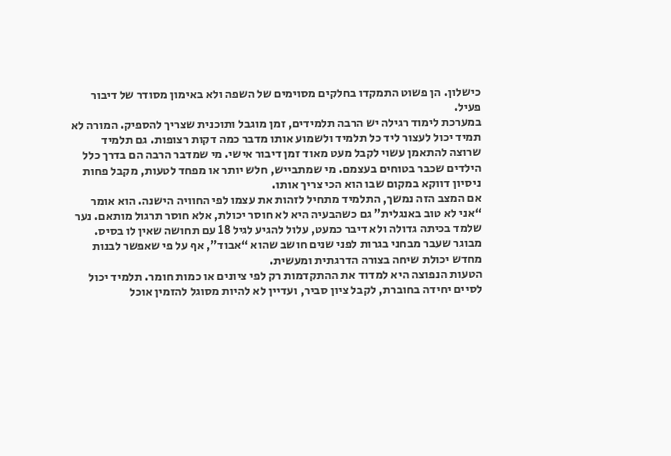כישלון. הן פשוט התמקדו בחלקים מסוימים של השפה ולא באימון מסודר של דיבור פעיל.
במערכת לימוד רגילה יש הרבה תלמידים, זמן מוגבל ותוכנית שצריך להספיק. המורה לא תמיד יכול לעצור ליד כל תלמיד ולשמוע אותו מדבר כמה דקות רצופות. גם תלמיד שרוצה להתאמן עשוי לקבל מעט מאוד זמן דיבור אישי. מי שמדבר הרבה הם בדרך כלל הילדים שכבר בטוחים בעצמם. מי שמתבייש, חלש יותר או מפחד לטעות, מקבל פחות ניסיון דווקא במקום שבו הוא הכי צריך אותו.
אם המצב הזה נמשך, התלמיד מתחיל לזהות את עצמו לפי החוויה הישנה. הוא אומר “אני לא טוב באנגלית” גם כשהבעיה היא לא חוסר יכולת, אלא חוסר תרגול מותאם. נער שלמד בכיתה גדולה ולא דיבר כמעט, עלול להגיע לגיל 18 עם תחושה שאין לו בסיס. מבוגר שעבר מבחני בגרות לפני שנים חושב שהוא “אבוד”, אף על פי שאפשר לבנות מחדש יכולת שיחה בצורה הדרגתית ומעשית.
הטעות הנפוצה היא למדוד את ההתקדמות רק לפי ציונים או כמות חומר. תלמיד יכול לסיים יחידה בחוברת, לקבל ציון סביר, ועדיין לא להיות מסוגל להזמין אוכל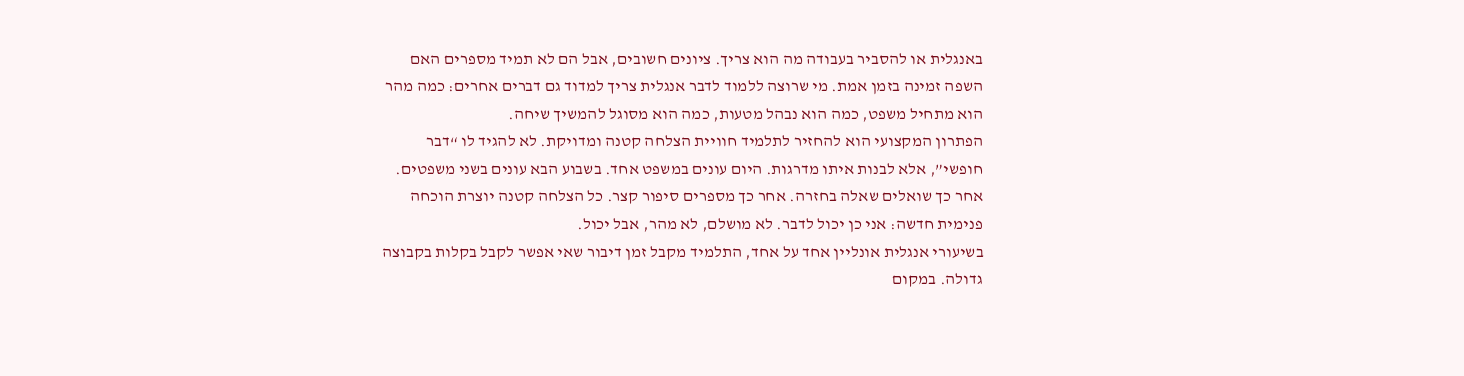באנגלית או להסביר בעבודה מה הוא צריך. ציונים חשובים, אבל הם לא תמיד מספרים האם השפה זמינה בזמן אמת. מי שרוצה ללמוד לדבר אנגלית צריך למדוד גם דברים אחרים: כמה מהר הוא מתחיל משפט, כמה הוא נבהל מטעות, כמה הוא מסוגל להמשיך שיחה.
הפתרון המקצועי הוא להחזיר לתלמיד חוויית הצלחה קטנה ומדויקת. לא להגיד לו “דבר חופשי”, אלא לבנות איתו מדרגות. היום עונים במשפט אחד. בשבוע הבא עונים בשני משפטים. אחר כך שואלים שאלה בחזרה. אחר כך מספרים סיפור קצר. כל הצלחה קטנה יוצרת הוכחה פנימית חדשה: אני כן יכול לדבר. לא מושלם, לא מהר, אבל יכול.
בשיעורי אנגלית אונליין אחד על אחד, התלמיד מקבל זמן דיבור שאי אפשר לקבל בקלות בקבוצה גדולה. במקום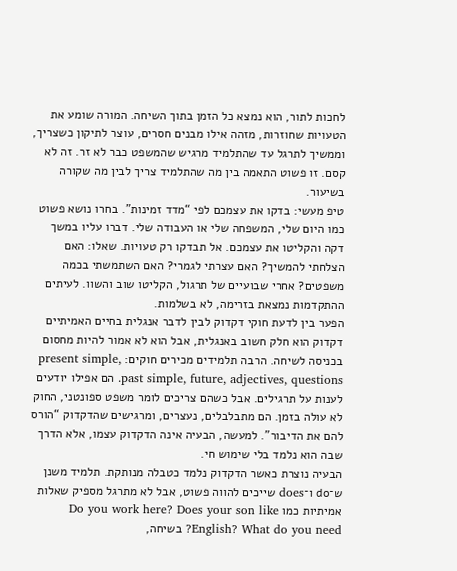לחכות לתור, הוא נמצא כל הזמן בתוך השיחה. המורה שומע את הטעויות שחוזרות, מזהה אילו מבנים חסרים, עוצר לתיקון כשצריך, וממשיך לתרגל עד שהתלמיד מרגיש שהמשפט כבר לא זר. זה לא קסם. זו פשוט התאמה בין מה שהתלמיד צריך לבין מה שקורה בשיעור.
טיפ מעשי: בדקו את עצמכם לפי “מדד זמינות”. בחרו נושא פשוט כמו היום שלי, המשפחה שלי או העבודה שלי. דברו עליו במשך דקה והקליטו את עצמכם. אל תבדקו רק טעויות. שאלו: האם הצלחתי להמשיך? האם עצרתי לגמרי? האם השתמשתי בכמה משפטים? אחרי שבועיים של תרגול, הקליטו שוב והשוו. לעיתים ההתקדמות נמצאת בזרימה, לא בשלמות.
הפער בין לדעת חוקי דקדוק לבין לדבר אנגלית בחיים האמיתיים
דקדוק הוא חלק חשוב באנגלית, אבל הוא לא אמור להיות מחסום בכניסה לשיחה. הרבה תלמידים מכירים חוקים: present simple, past simple, future, adjectives, questions. הם אפילו יודעים לענות על תרגילים. אבל כשהם צריכים לומר משפט ספונטני, החוק לא עולה בזמן. הם מתבלבלים, נעצרים, ומרגישים שהדקדוק “הורס להם את הדיבור”. למעשה, הבעיה אינה הדקדוק עצמו, אלא הדרך שבה הוא נלמד בלי שימוש חי.
הבעיה נוצרת כאשר הדקדוק נלמד כטבלה מנותקת. תלמיד משנן ש־do ו־does שייכים להווה פשוט, אבל לא מתרגל מספיק שאלות אמיתיות כמו Do you work here? Does your son like English? What do you need? בשיחה,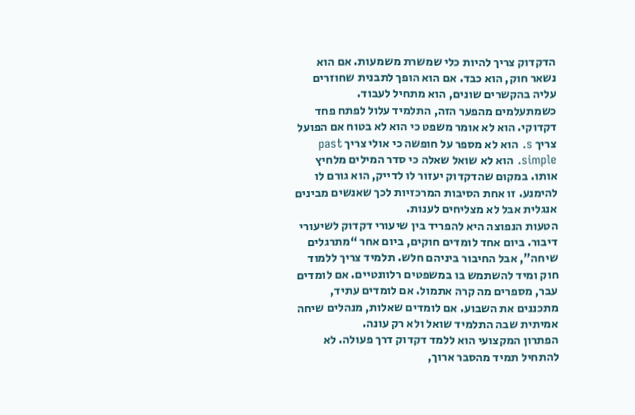הדקדוק צריך להיות כלי שמשרת משמעות. אם הוא נשאר חוק, הוא כבד. אם הוא הופך לתבנית שחוזרים עליה בהקשרים שונים, הוא מתחיל לעבוד.
כשמתעלמים מהפער הזה, התלמיד עלול לפתח פחד דקדוקי. הוא לא אומר משפט כי הוא לא בטוח אם הפועל צריך s. הוא לא מספר על חופשה כי אולי צריך past simple. הוא לא שואל שאלה כי סדר המילים מלחיץ אותו. במקום שהדקדוק יעזור לו לדייק, הוא גורם לו להימנע. זו אחת הסיבות המרכזיות לכך שאנשים מבינים אנגלית אבל לא מצליחים לענות.
הטעות הנפוצה היא להפריד בין שיעורי דקדוק לשיעורי דיבור. ביום אחד לומדים חוקים, ביום אחר “מתרגלים שיחה”, אבל החיבור ביניהם חלש. תלמיד צריך ללמוד חוק ומיד להשתמש בו במשפטים רלוונטיים. אם לומדים עבר, מספרים מה קרה אתמול. אם לומדים עתיד, מתכננים את השבוע. אם לומדים שאלות, מנהלים שיחה אמיתית שבה התלמיד שואל ולא רק עונה.
הפתרון המקצועי הוא ללמד דקדוק דרך פעולה. לא להתחיל תמיד מהסבר ארוך,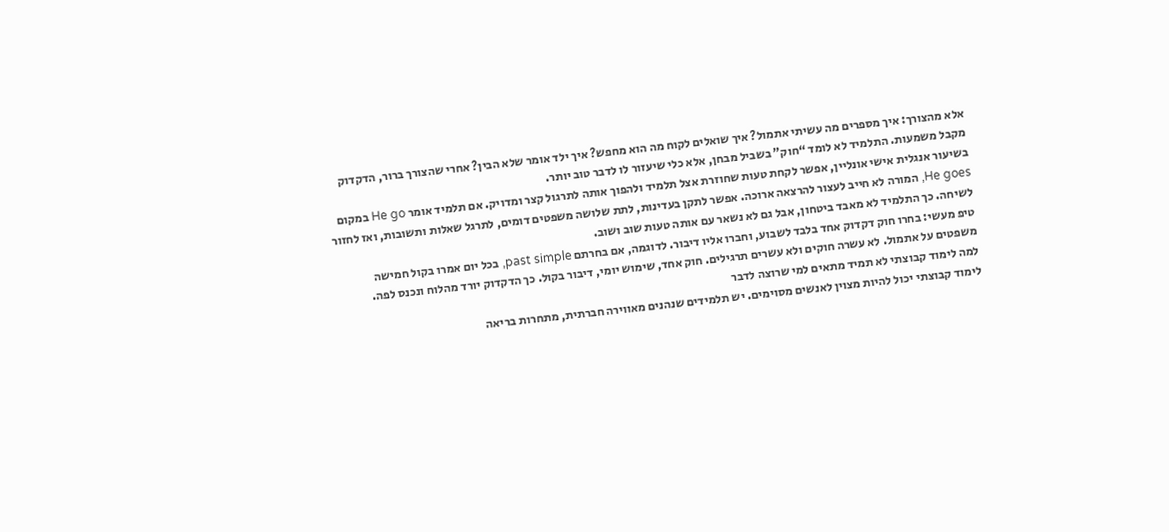אלא מהצורך: איך מספרים מה עשיתי אתמול? איך שואלים לקוח מה הוא מחפש? איך ילד אומר שלא הבין? אחרי שהצורך ברור, הדקדוק מקבל משמעות. התלמיד לא לומד “חוק” בשביל מבחן, אלא כלי שיעזור לו לדבר טוב יותר.
בשיעור אנגלית אישי אונליין, אפשר לקחת טעות שחוזרת אצל תלמיד ולהפוך אותה לתרגול קצר ומדויק. אם תלמיד אומר He go במקום He goes, המורה לא חייב לעצור להרצאה ארוכה. אפשר לתקן בעדינות, לתת שלושה משפטים דומים, לתרגל שאלות ותשובות, ואז לחזור לשיחה. כך התלמיד לא מאבד ביטחון, אבל גם לא נשאר עם אותה טעות שוב ושוב.
טיפ מעשי: בחרו חוק דקדוק אחד בלבד לשבוע, וחברו אליו דיבור. לדוגמה, אם בחרתם past simple, בכל יום אמרו בקול חמישה משפטים על אתמול. לא עשרה חוקים ולא עשרים תרגילים. חוק אחד, שימוש יומי, דיבור בקול. כך הדקדוק יורד מהלוח ונכנס לפה.
למה לימוד קבוצתי לא תמיד מתאים למי שרוצה לדבר
לימוד קבוצתי יכול להיות מצוין לאנשים מסוימים. יש תלמידים שנהנים מאווירה חברתית, מתחרות בריאה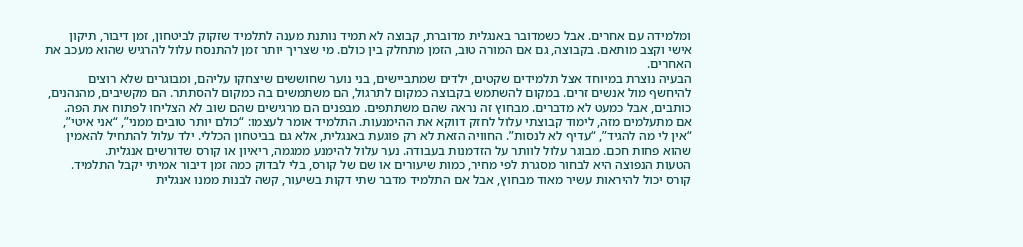ומלמידה עם אחרים. אבל כשמדובר באנגלית מדוברת, קבוצה לא תמיד נותנת מענה לתלמיד שזקוק לביטחון, זמן דיבור, תיקון אישי וקצב מותאם. בקבוצה, גם אם המורה טוב, הזמן מתחלק בין כולם. מי שצריך יותר זמן להתנסח עלול להרגיש שהוא מעכב את האחרים.
הבעיה נוצרת במיוחד אצל תלמידים שקטים, ילדים שמתביישים, בני נוער שחוששים שיצחקו עליהם, ומבוגרים שלא רוצים להיחשף מול אנשים זרים. במקום להשתמש בקבוצה כמקום לתרגול, הם משתמשים בה כמקום להסתתר. הם מקשיבים, מהנהנים, כותבים, אבל כמעט לא מדברים. מבחוץ זה נראה שהם משתתפים. מבפנים הם מרגישים שהם שוב לא הצליחו לפתוח את הפה.
אם מתעלמים מזה, לימוד קבוצתי עלול לחזק דווקא את ההימנעות. התלמיד אומר לעצמו: “כולם יותר טובים ממני”, “אני איטי”, “אין לי מה להגיד”, “עדיף לא לנסות”. החוויה הזאת לא רק פוגעת באנגלית, אלא גם בביטחון הכללי. ילד עלול להתחיל להאמין שהוא פחות חכם. מבוגר עלול לוותר על הזדמנות בעבודה. נער עלול להימנע ממגמה, ריאיון או קורס שדורשים אנגלית.
הטעות הנפוצה היא לבחור מסגרת לפי מחיר, כמות שיעורים או שם של קורס, בלי לבדוק כמה זמן דיבור אמיתי יקבל התלמיד. קורס יכול להיראות עשיר מאוד מבחוץ, אבל אם התלמיד מדבר שתי דקות בשיעור, קשה לבנות ממנו אנגלית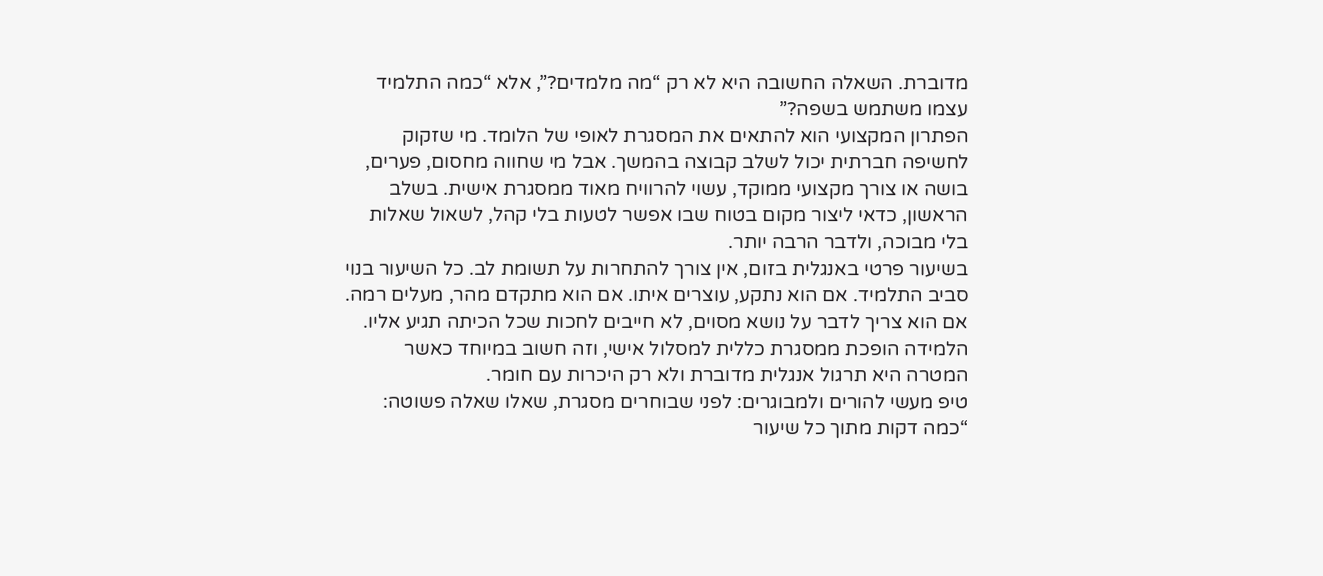מדוברת. השאלה החשובה היא לא רק “מה מלמדים?”, אלא “כמה התלמיד עצמו משתמש בשפה?”
הפתרון המקצועי הוא להתאים את המסגרת לאופי של הלומד. מי שזקוק לחשיפה חברתית יכול לשלב קבוצה בהמשך. אבל מי שחווה מחסום, פערים, בושה או צורך מקצועי ממוקד, עשוי להרוויח מאוד ממסגרת אישית. בשלב הראשון, כדאי ליצור מקום בטוח שבו אפשר לטעות בלי קהל, לשאול שאלות בלי מבוכה, ולדבר הרבה יותר.
בשיעור פרטי באנגלית בזום, אין צורך להתחרות על תשומת לב. כל השיעור בנוי סביב התלמיד. אם הוא נתקע, עוצרים איתו. אם הוא מתקדם מהר, מעלים רמה. אם הוא צריך לדבר על נושא מסוים, לא חייבים לחכות שכל הכיתה תגיע אליו. הלמידה הופכת ממסגרת כללית למסלול אישי, וזה חשוב במיוחד כאשר המטרה היא תרגול אנגלית מדוברת ולא רק היכרות עם חומר.
טיפ מעשי להורים ולמבוגרים: לפני שבוחרים מסגרת, שאלו שאלה פשוטה: “כמה דקות מתוך כל שיעור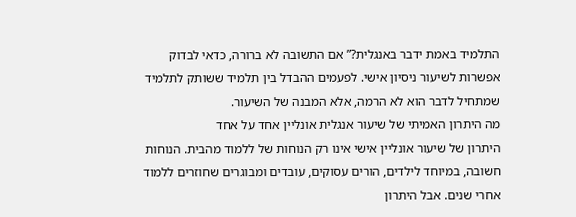התלמיד באמת ידבר באנגלית?” אם התשובה לא ברורה, כדאי לבדוק אפשרות לשיעור ניסיון אישי. לפעמים ההבדל בין תלמיד ששותק לתלמיד שמתחיל לדבר הוא לא הרמה, אלא המבנה של השיעור.
מה היתרון האמיתי של שיעור אנגלית אונליין אחד על אחד
היתרון של שיעור אונליין אישי אינו רק הנוחות של ללמוד מהבית. הנוחות חשובה, במיוחד לילדים, הורים עסוקים, עובדים ומבוגרים שחוזרים ללמוד אחרי שנים. אבל היתרון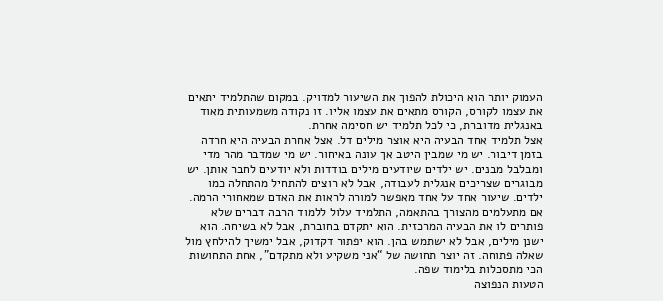העמוק יותר הוא היכולת להפוך את השיעור למדויק. במקום שהתלמיד יתאים את עצמו לקורס, הקורס מתאים את עצמו אליו. זו נקודה משמעותית מאוד באנגלית מדוברת, כי לכל תלמיד יש חסימה אחרת.
אצל תלמיד אחד הבעיה היא אוצר מילים דל. אצל אחרת הבעיה היא חרדה בזמן דיבור. יש מי שמבין היטב אך עונה באיחור. יש מי שמדבר מהר מדי ומבלבל מבנים. יש ילדים שיודעים מילים בודדות ולא יודעים לחבר אותן. יש מבוגרים שצריכים אנגלית לעבודה, אבל לא רוצים להתחיל מהתחלה כמו ילדים. שיעור אחד על אחד מאפשר למורה לראות את האדם שמאחורי הרמה.
אם מתעלמים מהצורך בהתאמה, התלמיד עלול ללמוד הרבה דברים שלא פותרים לו את הבעיה המרכזית. הוא יתקדם בחוברת, אבל לא בשיחה. הוא ישנן מילים, אבל לא ישתמש בהן. הוא יפתור דקדוק, אבל ימשיך להילחץ מול שאלה פתוחה. זה יוצר תחושה של “אני משקיע ולא מתקדם”, אחת התחושות הכי מתסכלות בלימוד שפה.
הטעות הנפוצה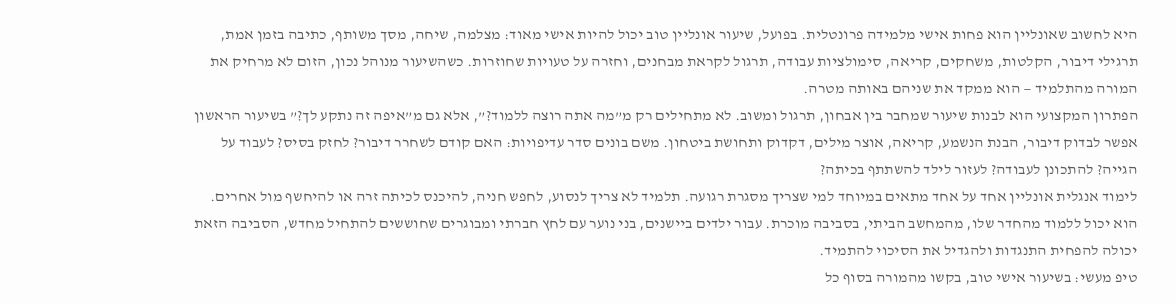היא לחשוב שאונליין הוא פחות אישי מלמידה פרונטלית. בפועל, שיעור אונליין טוב יכול להיות אישי מאוד: מצלמה, שיחה, מסך משותף, כתיבה בזמן אמת, תרגילי דיבור, הקלטות, משחקים, קריאה, סימולציות עבודה, תרגול לקראת מבחנים, וחזרה על טעויות שחוזרות. כשהשיעור מנוהל נכון, הזום לא מרחיק את המורה מהתלמיד — הוא ממקד את שניהם באותה מטרה.
הפתרון המקצועי הוא לבנות שיעור שמחבר בין אבחון, תרגול ומשוב. לא מתחילים רק מ”מה אתה רוצה ללמוד?”, אלא גם מ”איפה זה נתקע לך?” בשיעור הראשון אפשר לבדוק דיבור, הבנת הנשמע, קריאה, אוצר מילים, דקדוק ותחושת ביטחון. משם בונים סדר עדיפויות: האם קודם לשחרר דיבור? לחזק בסיס? לעבוד על הגייה? להתכונן לעבודה? לעזור לילד להשתתף בכיתה?
לימוד אנגלית אונליין אחד על אחד מתאים במיוחד למי שצריך מסגרת רגועה. תלמיד לא צריך לנסוע, לחפש חניה, להיכנס לכיתה זרה או להיחשף מול אחרים. הוא יכול ללמוד מהחדר שלו, מהמחשב הביתי, בסביבה מוכרת. עבור ילדים ביישנים, בני נוער עם לחץ חברתי ומבוגרים שחוששים להתחיל מחדש, הסביבה הזאת יכולה להפחית התנגדות ולהגדיל את הסיכוי להתמיד.
טיפ מעשי: בשיעור אישי טוב, בקשו מהמורה בסוף כל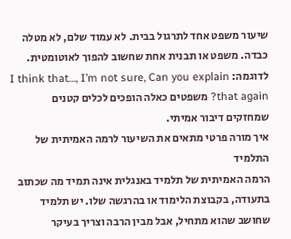שיעור משפט אחד לתרגול בבית. לא עמוד שלם, לא מטלה כבדה. משפט או תבנית אחת שחשוב להפוך לאוטומטית. לדוגמה: I think that…, I’m not sure, Can you explain that again? משפטים כאלה הופכים לכלים קטנים שמחזקים דיבור אמיתי.
איך מורה פרטי מתאים את השיעור לרמה האמיתית של התלמיד
הרמה האמיתית של תלמיד באנגלית אינה תמיד מה שכתוב בתעודה, בקבוצת הלימוד או בהרגשה שלו. יש תלמיד שחושב שהוא מתחיל, אבל מבין הרבה וצריך בעיקר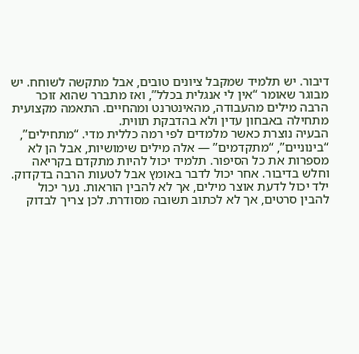דיבור. יש תלמיד שמקבל ציונים טובים, אבל מתקשה לשוחח. יש מבוגר שאומר “אין לי אנגלית בכלל”, ואז מתברר שהוא זוכר הרבה מילים מהעבודה, מהאינטרנט ומהחיים. התאמה מקצועית מתחילה באבחון עדין ולא בהדבקת תווית.
הבעיה נוצרת כאשר מלמדים לפי רמה כללית מדי. “מתחילים”, “בינוניים”, “מתקדמים” — אלה מילים שימושיות, אבל הן לא מספרות את כל הסיפור. תלמיד יכול להיות מתקדם בקריאה וחלש בדיבור. אחר יכול לדבר באומץ אבל לטעות הרבה בדקדוק. ילד יכול לדעת אוצר מילים, אך לא להבין הוראות. נער יכול להבין סרטים, אך לא לכתוב תשובה מסודרת. לכן צריך לבדוק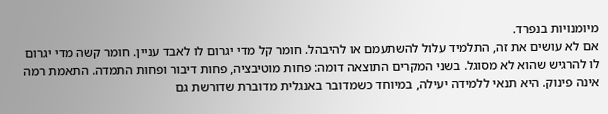מיומנויות בנפרד.
אם לא עושים את זה, התלמיד עלול להשתעמם או להיבהל. חומר קל מדי יגרום לו לאבד עניין. חומר קשה מדי יגרום לו להרגיש שהוא לא מסוגל. בשני המקרים התוצאה דומה: פחות מוטיבציה, פחות דיבור ופחות התמדה. התאמת רמה אינה פינוק. היא תנאי ללמידה יעילה, במיוחד כשמדובר באנגלית מדוברת שדורשת גם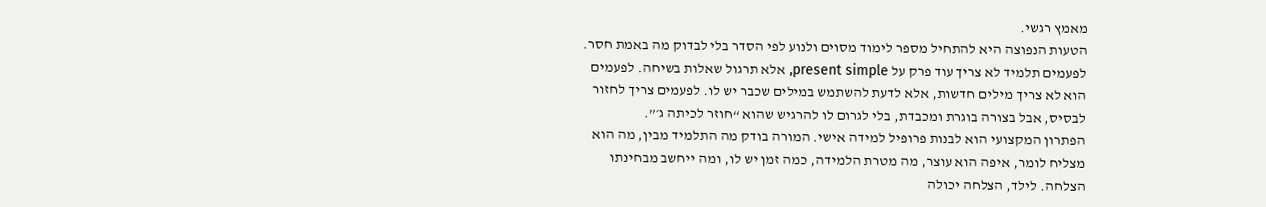מאמץ רגשי.
הטעות הנפוצה היא להתחיל מספר לימוד מסוים ולנוע לפי הסדר בלי לבדוק מה באמת חסר. לפעמים תלמיד לא צריך עוד פרק על present simple, אלא תרגול שאלות בשיחה. לפעמים הוא לא צריך מילים חדשות, אלא לדעת להשתמש במילים שכבר יש לו. לפעמים צריך לחזור לבסיס, אבל בצורה בוגרת ומכבדת, בלי לגרום לו להרגיש שהוא “חוזר לכיתה ג׳”.
הפתרון המקצועי הוא לבנות פרופיל למידה אישי. המורה בודק מה התלמיד מבין, מה הוא מצליח לומר, איפה הוא עוצר, מה מטרת הלמידה, כמה זמן יש לו, ומה ייחשב מבחינתו הצלחה. לילד, הצלחה יכולה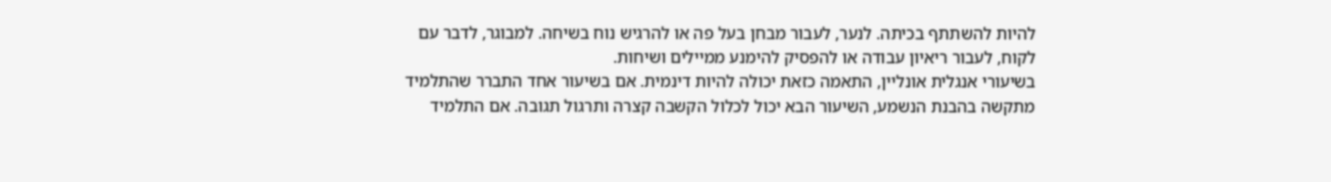להיות להשתתף בכיתה. לנער, לעבור מבחן בעל פה או להרגיש נוח בשיחה. למבוגר, לדבר עם לקוח, לעבור ריאיון עבודה או להפסיק להימנע ממיילים ושיחות.
בשיעורי אנגלית אונליין, התאמה כזאת יכולה להיות דינמית. אם בשיעור אחד התברר שהתלמיד מתקשה בהבנת הנשמע, השיעור הבא יכול לכלול הקשבה קצרה ותרגול תגובה. אם התלמיד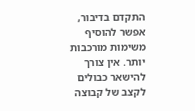התקדם בדיבור, אפשר להוסיף משימות מורכבות יותר. אין צורך להישאר כבולים לקצב של קבוצה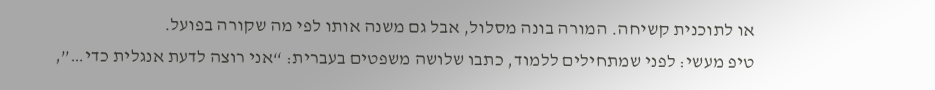או לתוכנית קשיחה. המורה בונה מסלול, אבל גם משנה אותו לפי מה שקורה בפועל.
טיפ מעשי: לפני שמתחילים ללמוד, כתבו שלושה משפטים בעברית: “אני רוצה לדעת אנגלית כדי…”,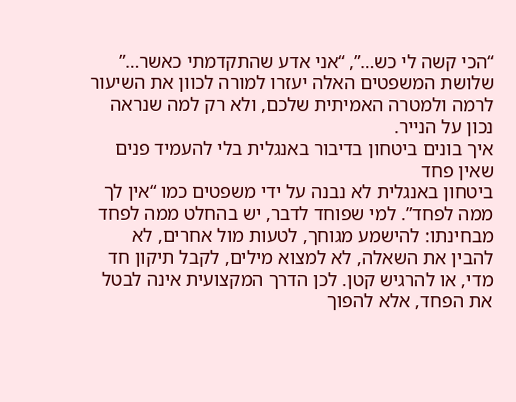“הכי קשה לי כש…”, “אני אדע שהתקדמתי כאשר…” שלושת המשפטים האלה יעזרו למורה לכוון את השיעור לרמה ולמטרה האמיתית שלכם, ולא רק למה שנראה נכון על הנייר.
איך בונים ביטחון בדיבור באנגלית בלי להעמיד פנים שאין פחד
ביטחון באנגלית לא נבנה על ידי משפטים כמו “אין לך ממה לפחד”. למי שפוחד לדבר, יש בהחלט ממה לפחד מבחינתו: להישמע מגוחך, לטעות מול אחרים, לא להבין את השאלה, לא למצוא מילים, לקבל תיקון חד מדי, או להרגיש קטן. לכן הדרך המקצועית אינה לבטל את הפחד, אלא להפוך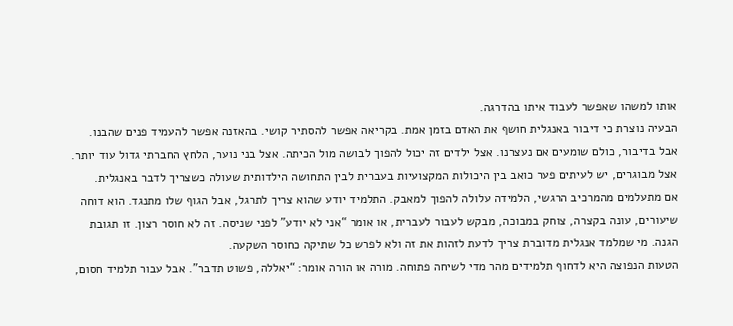אותו למשהו שאפשר לעבוד איתו בהדרגה.
הבעיה נוצרת כי דיבור באנגלית חושף את האדם בזמן אמת. בקריאה אפשר להסתיר קושי. בהאזנה אפשר להעמיד פנים שהבנו. אבל בדיבור, כולם שומעים אם נעצרנו. אצל ילדים זה יכול להפוך לבושה מול הכיתה. אצל בני נוער, הלחץ החברתי גדול עוד יותר. אצל מבוגרים, יש לעיתים פער כואב בין היכולות המקצועיות בעברית לבין התחושה הילדותית שעולה כשצריך לדבר באנגלית.
אם מתעלמים מהמרכיב הרגשי, הלמידה עלולה להפוך למאבק. התלמיד יודע שהוא צריך לתרגל, אבל הגוף שלו מתנגד. הוא דוחה שיעורים, עונה בקצרה, צוחק במבוכה, מבקש לעבור לעברית, או אומר “אני לא יודע” לפני שניסה. זה לא חוסר רצון. זו תגובת הגנה. מי שמלמד אנגלית מדוברת צריך לדעת לזהות את זה ולא לפרש כל שתיקה כחוסר השקעה.
הטעות הנפוצה היא לדחוף תלמידים מהר מדי לשיחה פתוחה. מורה או הורה אומר: “יאללה, פשוט תדבר”. אבל עבור תלמיד חסום,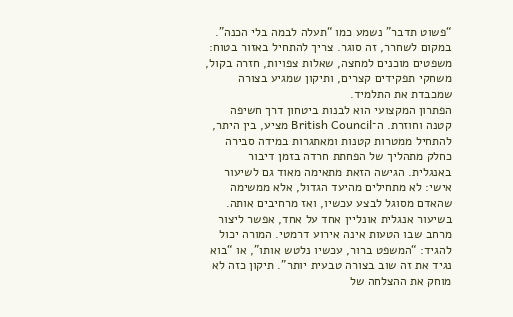“פשוט תדבר” נשמע כמו “תעלה לבמה בלי הכנה”. במקום לשחרר, זה סוגר. צריך להתחיל באזור בטוח: משפטים מוכנים למחצה, שאלות צפויות, חזרה בקול, משחקי תפקידים קצרים, ותיקון שמגיע בצורה שמכבדת את התלמיד.
הפתרון המקצועי הוא לבנות ביטחון דרך חשיפה קטנה וחוזרת. ה־British Council מציע, בין היתר, להתחיל ממטרות קטנות ומאתגרות במידה סבירה כחלק מתהליך של הפחתת חרדה בזמן דיבור באנגלית. הגישה הזאת מתאימה מאוד גם לשיעור אישי: לא מתחילים מהיעד הגדול, אלא ממשימה שהאדם מסוגל לבצע עכשיו, ואז מרחיבים אותה.
בשיעור אנגלית אונליין אחד על אחד, אפשר ליצור מרחב שבו הטעות אינה אירוע דרמטי. המורה יכול להגיד: “המשפט ברור, עכשיו נלטש אותו”, או “בוא נגיד את זה שוב בצורה טבעית יותר”. תיקון כזה לא מוחק את ההצלחה של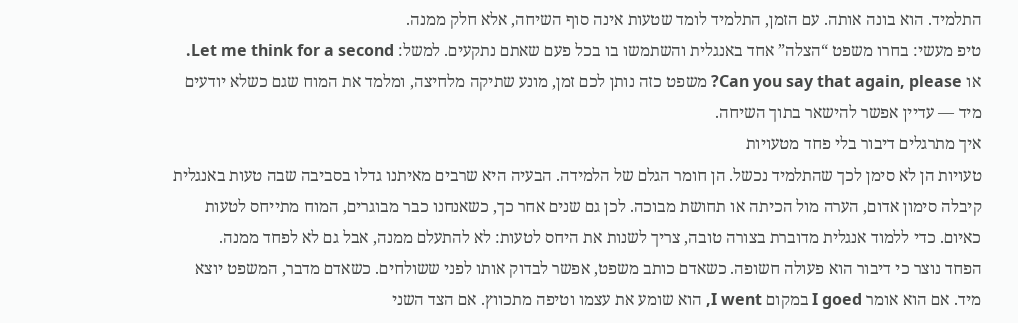התלמיד. הוא בונה אותה. עם הזמן, התלמיד לומד שטעות אינה סוף השיחה, אלא חלק ממנה.
טיפ מעשי: בחרו משפט “הצלה” אחד באנגלית והשתמשו בו בכל פעם שאתם נתקעים. למשל: Let me think for a second. או Can you say that again, please? משפט כזה נותן לכם זמן, מונע שתיקה מלחיצה, ומלמד את המוח שגם כשלא יודעים מיד — עדיין אפשר להישאר בתוך השיחה.
איך מתרגלים דיבור בלי פחד מטעויות
טעויות הן לא סימן לכך שהתלמיד נכשל. הן חומר הגלם של הלמידה. הבעיה היא שרבים מאיתנו גדלו בסביבה שבה טעות באנגלית קיבלה סימון אדום, הערה מול הכיתה או תחושת מבוכה. לכן גם שנים אחר כך, כשאנחנו כבר מבוגרים, המוח מתייחס לטעות כאיום. כדי ללמוד אנגלית מדוברת בצורה טובה, צריך לשנות את היחס לטעות: לא להתעלם ממנה, אבל גם לא לפחד ממנה.
הפחד נוצר כי דיבור הוא פעולה חשופה. כשאדם כותב משפט, אפשר לבדוק אותו לפני ששולחים. כשאדם מדבר, המשפט יוצא מיד. אם הוא אומר I goed במקום I went, הוא שומע את עצמו וטיפה מתכווץ. אם הצד השני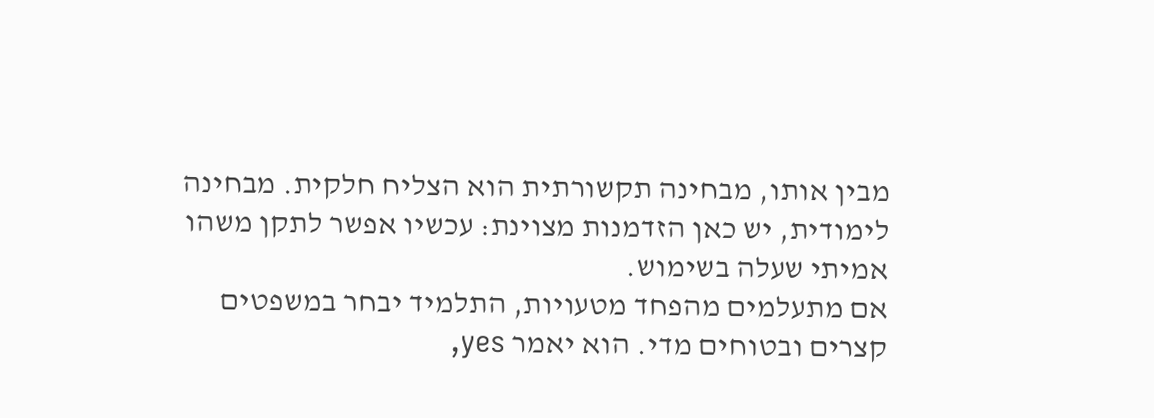מבין אותו, מבחינה תקשורתית הוא הצליח חלקית. מבחינה לימודית, יש כאן הזדמנות מצוינת: עכשיו אפשר לתקן משהו אמיתי שעלה בשימוש.
אם מתעלמים מהפחד מטעויות, התלמיד יבחר במשפטים קצרים ובטוחים מדי. הוא יאמר yes,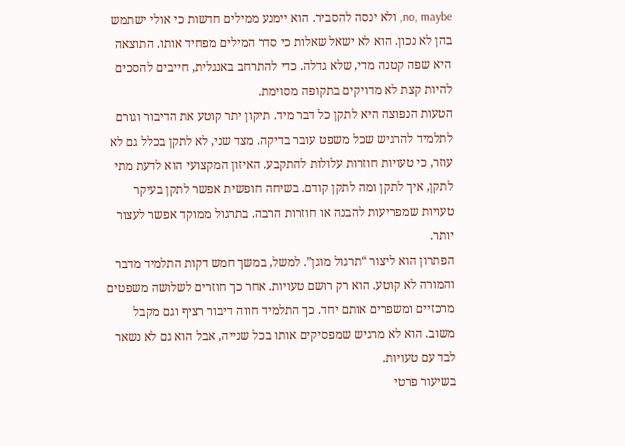no, maybe, ולא ינסה להסביר. הוא יימנע ממילים חדשות כי אולי ישתמש בהן לא נכון. הוא לא ישאל שאלות כי סדר המילים מפחיד אותו. התוצאה היא שפה קטנה מדי, שלא גדלה. כדי להתרחב באנגלית, חייבים להסכים להיות קצת לא מדויקים בתקופה מסוימת.
הטעות הנפוצה היא לתקן כל דבר מיד. תיקון יתר קוטע את הדיבור וגורם לתלמיד להרגיש שכל משפט עובר בדיקה. מצד שני, לא לתקן בכלל גם לא עוזר, כי טעויות חוזרות עלולות להתקבע. האיזון המקצועי הוא לדעת מתי לתקן, איך לתקן ומה לתקן קודם. בשיחה חופשית אפשר לתקן בעיקר טעויות שמפריעות להבנה או חוזרות הרבה. בתרגול ממוקד אפשר לעצור יותר.
הפתרון הוא ליצור “תרגול מוגן”. למשל, במשך חמש דקות התלמיד מדבר והמורה לא קוטע. הוא רק רושם טעויות. אחר כך חוזרים לשלושה משפטים מרכזיים ומשפרים אותם יחד. כך התלמיד חווה דיבור רציף וגם מקבל משוב. הוא לא מרגיש שמפסיקים אותו בכל שנייה, אבל הוא גם לא נשאר לבד עם טעויות.
בשיעור פרטי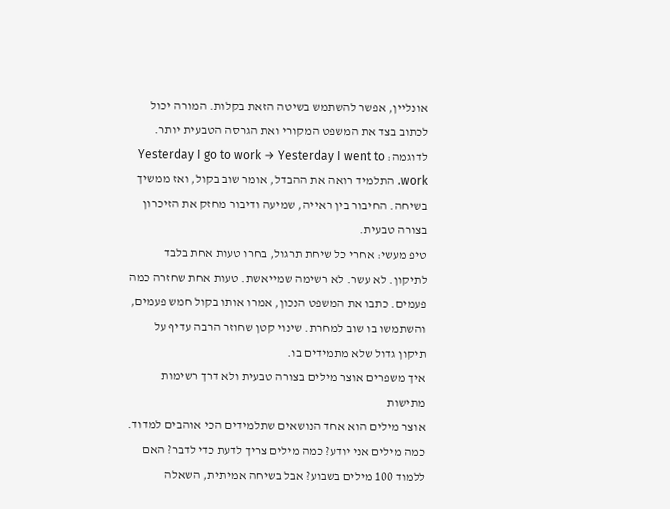אונליין, אפשר להשתמש בשיטה הזאת בקלות. המורה יכול לכתוב בצד את המשפט המקורי ואת הגרסה הטבעית יותר. לדוגמה: Yesterday I go to work → Yesterday I went to work. התלמיד רואה את ההבדל, אומר שוב בקול, ואז ממשיך בשיחה. החיבור בין ראייה, שמיעה ודיבור מחזק את הזיכרון בצורה טבעית.
טיפ מעשי: אחרי כל שיחת תרגול, בחרו טעות אחת בלבד לתיקון. לא עשר. לא רשימה שמייאשת. טעות אחת שחזרה כמה פעמים. כתבו את המשפט הנכון, אמרו אותו בקול חמש פעמים, והשתמשו בו שוב למחרת. שינוי קטן שחוזר הרבה עדיף על תיקון גדול שלא מתמידים בו.
איך משפרים אוצר מילים בצורה טבעית ולא דרך רשימות מתישות
אוצר מילים הוא אחד הנושאים שתלמידים הכי אוהבים למדוד. כמה מילים אני יודע? כמה מילים צריך לדעת כדי לדבר? האם ללמוד 100 מילים בשבוע? אבל בשיחה אמיתית, השאלה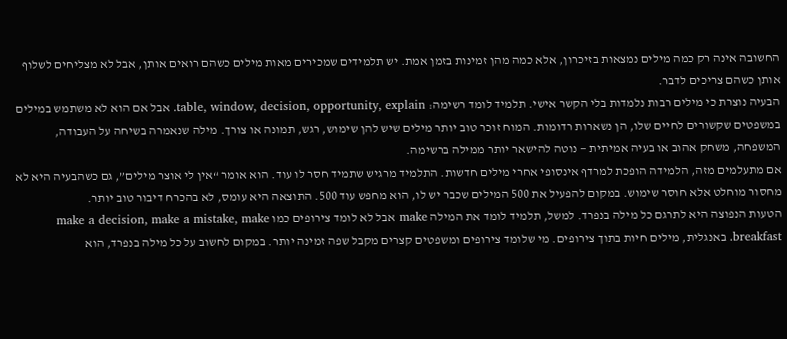החשובה אינה רק כמה מילים נמצאות בזיכרון, אלא כמה מהן זמינות בזמן אמת. יש תלמידים שמכירים מאות מילים כשהם רואים אותן, אבל לא מצליחים לשלוף אותן כשהם צריכים לדבר.
הבעיה נוצרת כי מילים רבות נלמדות בלי הקשר אישי. תלמיד לומד רשימה: table, window, decision, opportunity, explain. אבל אם הוא לא משתמש במילים במשפטים שקשורים לחיים שלו, הן נשארות רדומות. המוח זוכר טוב יותר מילים שיש להן שימוש, רגש, תמונה או צורך. מילה שנאמרה בשיחה על העבודה, המשפחה, משחק אהוב או בעיה אמיתית — נוטה להישאר יותר ממילה ברשימה.
אם מתעלמים מזה, הלמידה הופכת למרדף אינסופי אחרי מילים חדשות. התלמיד מרגיש שתמיד חסר לו עוד. הוא אומר “אין לי אוצר מילים”, גם כשהבעיה היא לא מחסור מוחלט אלא חוסר שימוש. במקום להפעיל את 500 המילים שכבר יש לו, הוא מחפש עוד 500. התוצאה היא עומס, לא בהכרח דיבור טוב יותר.
הטעות הנפוצה היא לתרגם כל מילה בנפרד. למשל, תלמיד לומד את המילה make אבל לא לומד צירופים כמו make a decision, make a mistake, make breakfast. באנגלית, מילים חיות בתוך צירופים. מי שלומד צירופים ומשפטים קצרים מקבל שפה זמינה יותר. במקום לחשוב על כל מילה בנפרד, הוא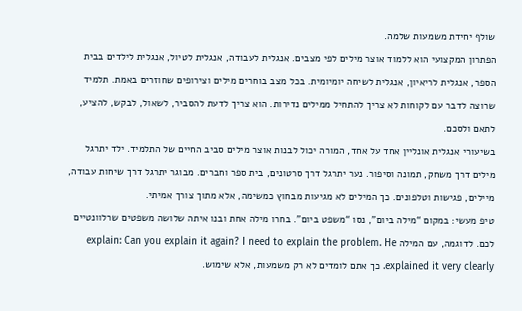שולף יחידת משמעות שלמה.
הפתרון המקצועי הוא ללמוד אוצר מילים לפי מצבים. אנגלית לעבודה, אנגלית לטיול, אנגלית לילדים בבית הספר, אנגלית לריאיון, אנגלית לשיחה יומיומית. בכל מצב בוחרים מילים וצירופים שחוזרים באמת. תלמיד שרוצה לדבר עם לקוחות לא צריך להתחיל ממילים נדירות. הוא צריך לדעת להסביר, לשאול, לבקש, להציע, לתאם ולסכם.
בשיעורי אנגלית אונליין אחד על אחד, המורה יכול לבנות אוצר מילים סביב החיים של התלמיד. ילד יתרגל מילים דרך משחק, תמונה וסיפור. נער יתרגל דרך סרטונים, בית ספר וחברים. מבוגר יתרגל דרך שיחות עבודה, מיילים, פגישות וטלפונים. כך המילים לא מגיעות מבחוץ כמשימה, אלא מתוך צורך אמיתי.
טיפ מעשי: במקום “מילה ביום”, נסו “משפט ביום”. בחרו מילה אחת ובנו איתה שלושה משפטים שרלוונטיים לכם. לדוגמה, עם המילה explain: Can you explain it again? I need to explain the problem. He explained it very clearly. כך אתם לומדים לא רק משמעות, אלא שימוש.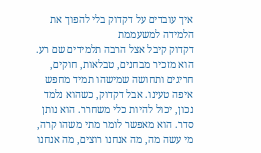איך עובדים על דקדוק בלי להפוך את הלמידה למשעממת
דקדוק קיבל אצל הרבה תלמידים שם רע. הוא מזכיר מבחנים, טבלאות, חוקים, חריגים ותחושה שמישהו תמיד מחפש איפה טעינו. אבל דקדוק, כשהוא נלמד נכון, יכול להיות כלי משחרר. הוא נותן סדר. הוא מאפשר לומר מתי משהו קרה, מי עשה מה, מה אנחנו רוצים, מה אנחנו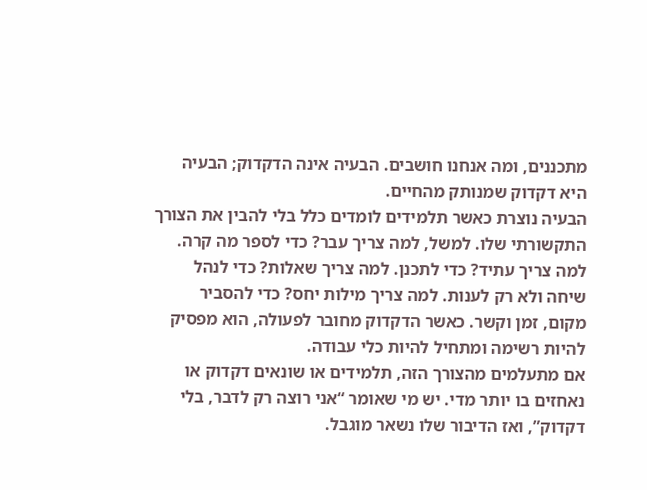מתכננים, ומה אנחנו חושבים. הבעיה אינה הדקדוק; הבעיה היא דקדוק שמנותק מהחיים.
הבעיה נוצרת כאשר תלמידים לומדים כלל בלי להבין את הצורך התקשורתי שלו. למשל, למה צריך עבר? כדי לספר מה קרה. למה צריך עתיד? כדי לתכנן. למה צריך שאלות? כדי לנהל שיחה ולא רק לענות. למה צריך מילות יחס? כדי להסביר מקום, זמן וקשר. כאשר הדקדוק מחובר לפעולה, הוא מפסיק להיות רשימה ומתחיל להיות כלי עבודה.
אם מתעלמים מהצורך הזה, תלמידים או שונאים דקדוק או נאחזים בו יותר מדי. יש מי שאומר “אני רוצה רק לדבר, בלי דקדוק”, ואז הדיבור שלו נשאר מוגבל.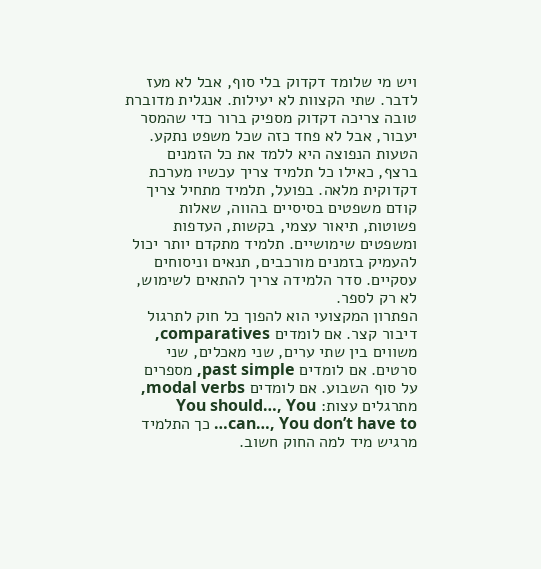ויש מי שלומד דקדוק בלי סוף, אבל לא מעז לדבר. שתי הקצוות לא יעילות. אנגלית מדוברת טובה צריכה דקדוק מספיק ברור כדי שהמסר יעבור, אבל לא פחד כזה שכל משפט נתקע.
הטעות הנפוצה היא ללמד את כל הזמנים ברצף, כאילו כל תלמיד צריך עכשיו מערכת דקדוקית מלאה. בפועל, תלמיד מתחיל צריך קודם משפטים בסיסיים בהווה, שאלות פשוטות, תיאור עצמי, בקשות, העדפות ומשפטים שימושיים. תלמיד מתקדם יותר יכול להעמיק בזמנים מורכבים, תנאים וניסוחים עסקיים. סדר הלמידה צריך להתאים לשימוש, לא רק לספר.
הפתרון המקצועי הוא להפוך כל חוק לתרגול דיבור קצר. אם לומדים comparatives, משווים בין שתי ערים, שני מאכלים, שני סרטים. אם לומדים past simple, מספרים על סוף השבוע. אם לומדים modal verbs, מתרגלים עצות: You should…, You can…, You don’t have to… כך התלמיד מרגיש מיד למה החוק חשוב.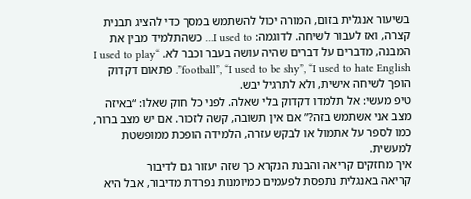בשיעור אנגלית בזום, המורה יכול להשתמש במסך כדי להציג תבנית קצרה, ואז לעבור לשיחה. לדוגמה: I used to… כשהתלמיד מבין את המבנה, מדברים על דברים שהיה עושה בעבר וכבר לא. “I used to play football”, “I used to be shy”, “I used to hate English”. פתאום דקדוק הופך לשיחה אישית, ולא לתרגיל יבש.
טיפ מעשי: אל תלמדו דקדוק בלי שאלה. לפני כל חוק שאלו: “באיזה מצב אני אשתמש בזה?” אם אין תשובה, קשה לזכור. אם יש מצב ברור, כמו לספר על אתמול או לבקש עזרה, הלמידה הופכת ממופשטת למעשית.
איך מחזקים קריאה והבנת הנקרא כך שזה יעזור גם לדיבור
קריאה באנגלית נתפסת לפעמים כמיומנות נפרדת מדיבור, אבל היא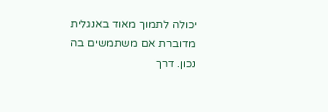יכולה לתמוך מאוד באנגלית מדוברת אם משתמשים בה נכון. דרך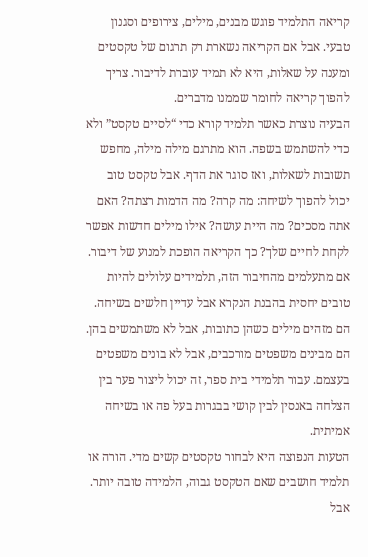קריאה התלמיד פוגש מבנים, מילים, צירופים וסגנון טבעי. אבל אם הקריאה נשארת רק תרגום של טקסטים ומענה על שאלות, היא לא תמיד עוברת לדיבור. צריך להפוך קריאה לחומר שממנו מדברים.
הבעיה נוצרת כאשר תלמיד קורא כדי “לסיים טקסט” ולא כדי להשתמש בשפה. הוא מתרגם מילה מילה, מחפש תשובות לשאלות, ואז סוגר את הדף. אבל טקסט טוב יכול להפוך לשיחה: מה קרה? מה הדמות רצתה? האם אתה מסכים? מה היית עושה? אילו מילים חדשות אפשר לקחת לחיים שלך? כך הקריאה הופכת למנוע של דיבור.
אם מתעלמים מהחיבור הזה, תלמידים עלולים להיות טובים יחסית בהבנת הנקרא אבל עדיין חלשים בשיחה. הם מזהים מילים כשהן כתובות, אבל לא משתמשים בהן. הם מבינים משפטים מורכבים, אבל לא בונים משפטים בעצמם. עבור תלמידי בית ספר, זה יכול ליצור פער בין הצלחה באנסין לבין קושי בבגרות בעל פה או בשיחה אמיתית.
הטעות הנפוצה היא לבחור טקסטים קשים מדי. הורה או תלמיד חושבים שאם הטקסט גבוה, הלמידה טובה יותר. אבל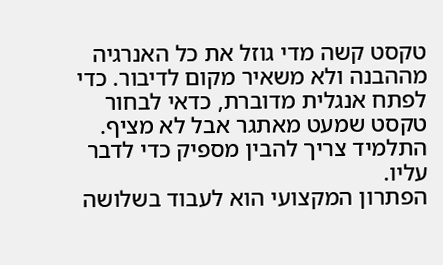טקסט קשה מדי גוזל את כל האנרגיה מההבנה ולא משאיר מקום לדיבור. כדי לפתח אנגלית מדוברת, כדאי לבחור טקסט שמעט מאתגר אבל לא מציף. התלמיד צריך להבין מספיק כדי לדבר עליו.
הפתרון המקצועי הוא לעבוד בשלושה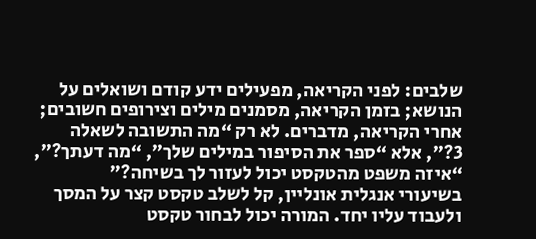שלבים: לפני הקריאה, מפעילים ידע קודם ושואלים על הנושא; בזמן הקריאה, מסמנים מילים וצירופים חשובים; אחרי הקריאה, מדברים. לא רק “מה התשובה לשאלה 3?”, אלא “ספר את הסיפור במילים שלך”, “מה דעתך?”, “איזה משפט מהטקסט יכול לעזור לך בשיחה?”
בשיעורי אנגלית אונליין, קל לשלב טקסט קצר על המסך ולעבוד עליו יחד. המורה יכול לבחור טקסט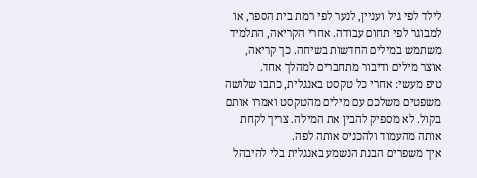לילד לפי גיל ועניין, לנער לפי רמת בית הספר, או למבוגר לפי תחום עבודה. אחרי הקריאה, התלמיד משתמש במילים החדשות בשיחה. כך קריאה, אוצר מילים ודיבור מתחברים למהלך אחד.
טיפ מעשי: אחרי כל טקסט באנגלית, כתבו שלושה משפטים משלכם עם מילים מהטקסט ואמרו אותם בקול. לא מספיק להבין את המילה. צריך לקחת אותה מהעמוד ולהכניס אותה לפה.
איך משפרים הבנת הנשמע באנגלית בלי להיבהל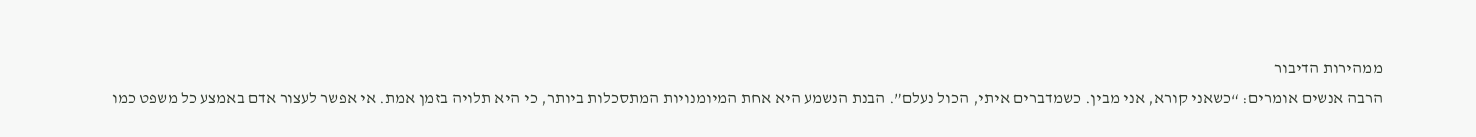ממהירות הדיבור
הרבה אנשים אומרים: “כשאני קורא, אני מבין. כשמדברים איתי, הכול נעלם”. הבנת הנשמע היא אחת המיומנויות המתסכלות ביותר, כי היא תלויה בזמן אמת. אי אפשר לעצור אדם באמצע כל משפט כמו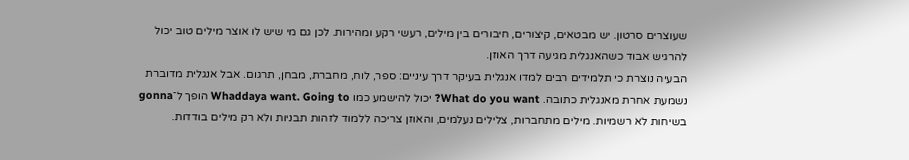שעוצרים סרטון. יש מבטאים, קיצורים, חיבורים בין מילים, רעשי רקע ומהירות. לכן גם מי שיש לו אוצר מילים טוב יכול להרגיש אבוד כשהאנגלית מגיעה דרך האוזן.
הבעיה נוצרת כי תלמידים רבים למדו אנגלית בעיקר דרך עיניים: ספר, לוח, מחברת, מבחן, תרגום. אבל אנגלית מדוברת נשמעת אחרת מאנגלית כתובה. What do you want? יכול להישמע כמו Whaddaya want. Going to הופך ל־gonna בשיחות לא רשמיות. מילים מתחברות, צלילים נעלמים, והאוזן צריכה ללמוד לזהות תבניות ולא רק מילים בודדות.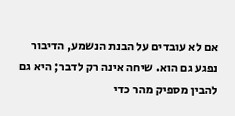אם לא עובדים על הבנת הנשמע, הדיבור נפגע גם הוא. שיחה אינה רק לדבר; היא גם להבין מספיק מהר כדי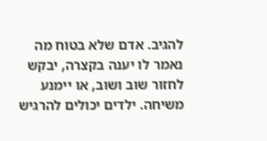להגיב. אדם שלא בטוח מה נאמר לו יענה בקצרה, יבקש לחזור שוב ושוב, או יימנע משיחה. ילדים יכולים להרגיש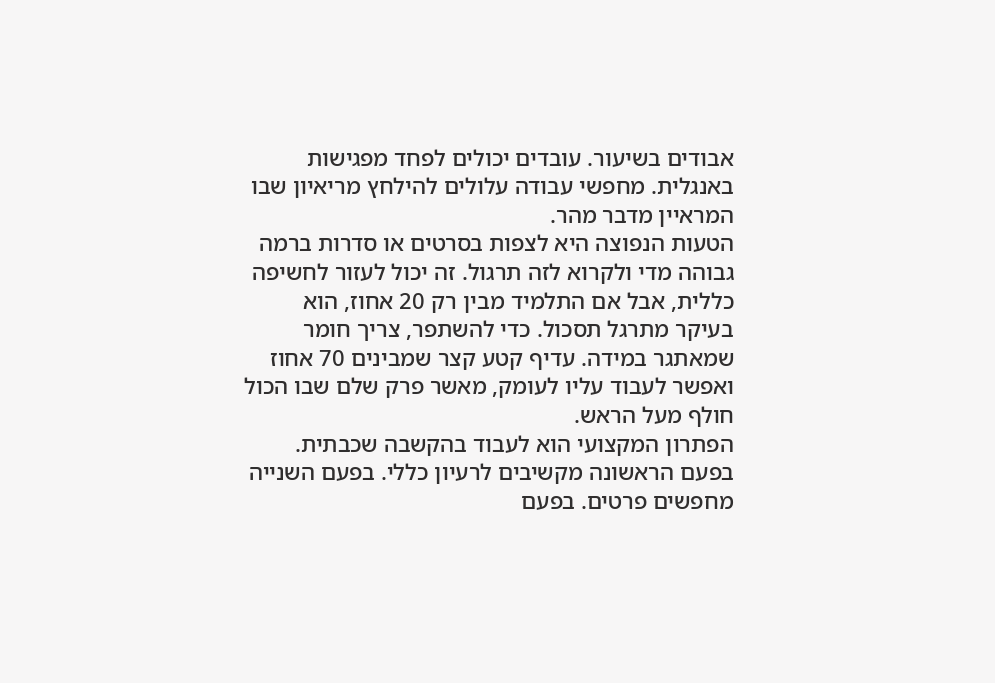אבודים בשיעור. עובדים יכולים לפחד מפגישות באנגלית. מחפשי עבודה עלולים להילחץ מריאיון שבו המראיין מדבר מהר.
הטעות הנפוצה היא לצפות בסרטים או סדרות ברמה גבוהה מדי ולקרוא לזה תרגול. זה יכול לעזור לחשיפה כללית, אבל אם התלמיד מבין רק 20 אחוז, הוא בעיקר מתרגל תסכול. כדי להשתפר, צריך חומר שמאתגר במידה. עדיף קטע קצר שמבינים 70 אחוז ואפשר לעבוד עליו לעומק, מאשר פרק שלם שבו הכול חולף מעל הראש.
הפתרון המקצועי הוא לעבוד בהקשבה שכבתית. בפעם הראשונה מקשיבים לרעיון כללי. בפעם השנייה מחפשים פרטים. בפעם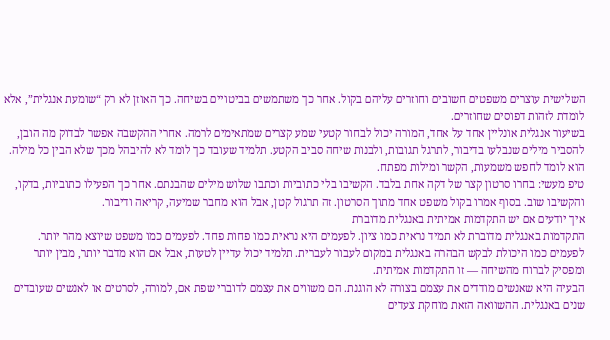השלישית עוצרים משפטים חשובים וחוזרים עליהם בקול. אחר כך משתמשים בביטויים בשיחה. כך האוזן לא רק “שומעת אנגלית”, אלא לומדת לזהות דפוסים שחוזרים.
בשיעור אנגלית אונליין אחד על אחד, המורה יכול לבחור קטעי שמע קצרים שמתאימים לרמה. אחרי ההקשבה אפשר לבדוק מה הובן, להסביר מילים שנבלעו בדיבור, לתרגל תגובות, ולבנות שיחה סביב הקטע. תלמיד שעובד כך לומד לא להיבהל מכך שלא הבין כל מילה. הוא לומד לחפש משמעות, הקשר ומילות מפתח.
טיפ מעשי: בחרו סרטון קצר של דקה אחת בלבד. הקשיבו בלי כתוביות וכתבו שלוש מילים שהבנתם. אחר כך הפעילו כתוביות, בדקו, והקשיבו שוב. בסוף אמרו בקול משפט אחד מתוך הסרטון. זה תרגול קטן, אבל הוא מחבר שמיעה, קריאה ודיבור.
איך יודעים אם יש התקדמות אמיתית באנגלית מדוברת
התקדמות באנגלית מדוברת לא תמיד נראית כמו ציון. לפעמים היא נראית כמו פחות פחד. לפעמים כמו משפט שיוצא מהר יותר. לפעמים כמו היכולת לבקש הבהרה באנגלית במקום לעבור לעברית. תלמיד יכול עדיין לטעות, אבל אם הוא מדבר יותר, מבין יותר ומפסיק לברוח מהשיחה — זו התקדמות אמיתית.
הבעיה היא שאנשים מודדים את עצמם בצורה לא הוגנת. הם משווים את עצמם לדוברי שפת אם, למורה, לסרטים או לאנשים שעובדים שנים באנגלית. ההשוואה הזאת מוחקת צעדים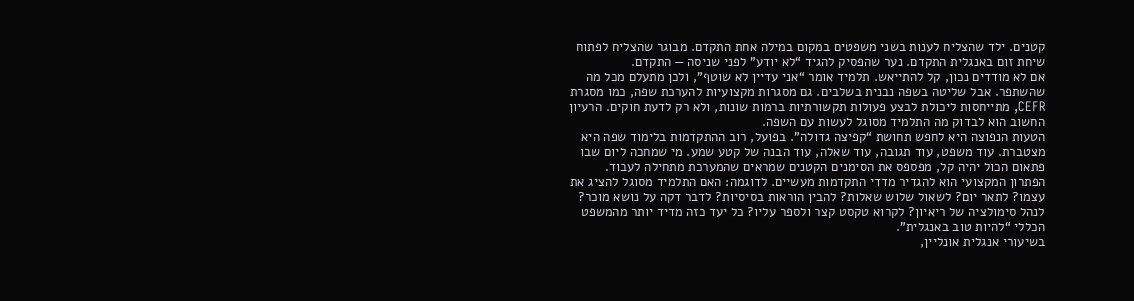קטנים. ילד שהצליח לענות בשני משפטים במקום במילה אחת התקדם. מבוגר שהצליח לפתוח שיחת זום באנגלית התקדם. נער שהפסיק להגיד “לא יודע” לפני שניסה — התקדם.
אם לא מודדים נכון, קל להתייאש. תלמיד אומר “אני עדיין לא שוטף”, ולכן מתעלם מכל מה שהשתפר. אבל שליטה בשפה נבנית בשלבים. גם מסגרות מקצועיות להערכת שפה, כמו מסגרת CEFR, מתייחסות ליכולת לבצע פעולות תקשורתיות ברמות שונות, ולא רק לדעת חוקים. הרעיון החשוב הוא לבדוק מה התלמיד מסוגל לעשות עם השפה.
הטעות הנפוצה היא לחפש תחושת “קפיצה גדולה”. בפועל, רוב ההתקדמות בלימוד שפה היא מצטברת. עוד משפט, עוד תגובה, עוד שאלה, עוד הבנה של קטע שמע. מי שמחכה ליום שבו פתאום הכול יהיה קל, מפספס את הסימנים הקטנים שמראים שהמערכת מתחילה לעבוד.
הפתרון המקצועי הוא להגדיר מדדי התקדמות מעשיים. לדוגמה: האם התלמיד מסוגל להציג את עצמו? לתאר יום? לשאול שלוש שאלות? להבין הוראות בסיסיות? לדבר דקה על נושא מוכר? לנהל סימולציה של ריאיון? לקרוא טקסט קצר ולספר עליו? כל יעד כזה מדיד יותר מהמשפט הכללי “להיות טוב באנגלית”.
בשיעורי אנגלית אונליין,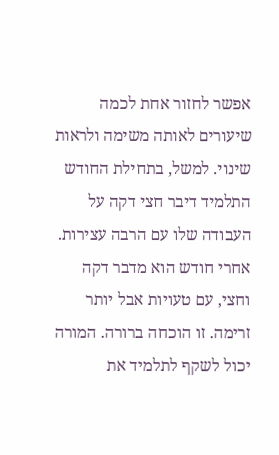אפשר לחזור אחת לכמה שיעורים לאותה משימה ולראות שינוי. למשל, בתחילת החודש התלמיד דיבר חצי דקה על העבודה שלו עם הרבה עצירות. אחרי חודש הוא מדבר דקה וחצי, עם טעויות אבל יותר זרימה. זו הוכחה ברורה. המורה יכול לשקף לתלמיד את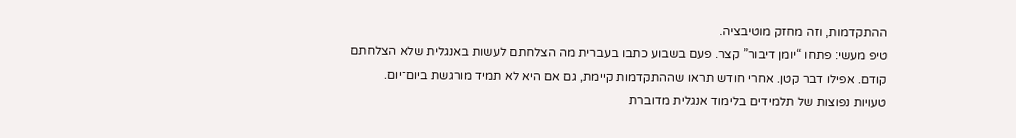ההתקדמות, וזה מחזק מוטיבציה.
טיפ מעשי: פתחו “יומן דיבור” קצר. פעם בשבוע כתבו בעברית מה הצלחתם לעשות באנגלית שלא הצלחתם קודם. אפילו דבר קטן. אחרי חודש תראו שההתקדמות קיימת, גם אם היא לא תמיד מורגשת ביום־יום.
טעויות נפוצות של תלמידים בלימוד אנגלית מדוברת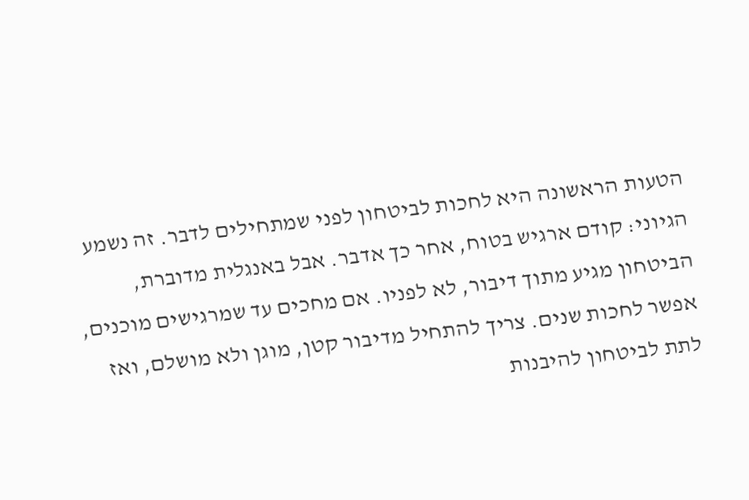הטעות הראשונה היא לחכות לביטחון לפני שמתחילים לדבר. זה נשמע הגיוני: קודם ארגיש בטוח, אחר כך אדבר. אבל באנגלית מדוברת, הביטחון מגיע מתוך דיבור, לא לפניו. אם מחכים עד שמרגישים מוכנים, אפשר לחכות שנים. צריך להתחיל מדיבור קטן, מוגן ולא מושלם, ואז לתת לביטחון להיבנות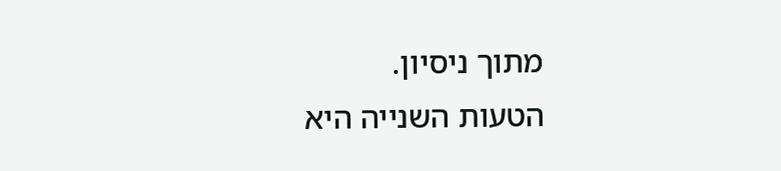מתוך ניסיון.
הטעות השנייה היא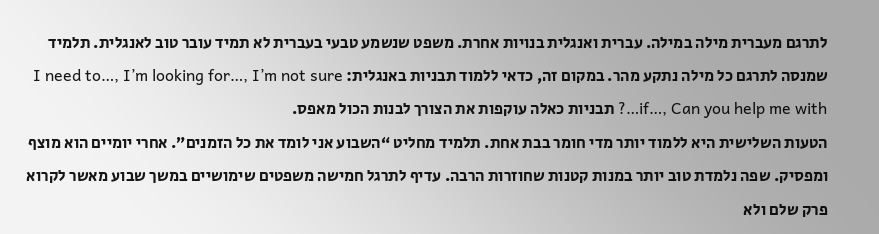לתרגם מעברית מילה במילה. עברית ואנגלית בנויות אחרת. משפט שנשמע טבעי בעברית לא תמיד עובר טוב לאנגלית. תלמיד שמנסה לתרגם כל מילה נתקע מהר. במקום זה, כדאי ללמוד תבניות באנגלית: I need to…, I’m looking for…, I’m not sure if…, Can you help me with…? תבניות כאלה עוקפות את הצורך לבנות הכול מאפס.
הטעות השלישית היא ללמוד יותר מדי חומר בבת אחת. תלמיד מחליט “השבוע אני לומד את כל הזמנים”. אחרי יומיים הוא מוצף ומפסיק. שפה נלמדת טוב יותר במנות קטנות שחוזרות הרבה. עדיף לתרגל חמישה משפטים שימושיים במשך שבוע מאשר לקרוא פרק שלם ולא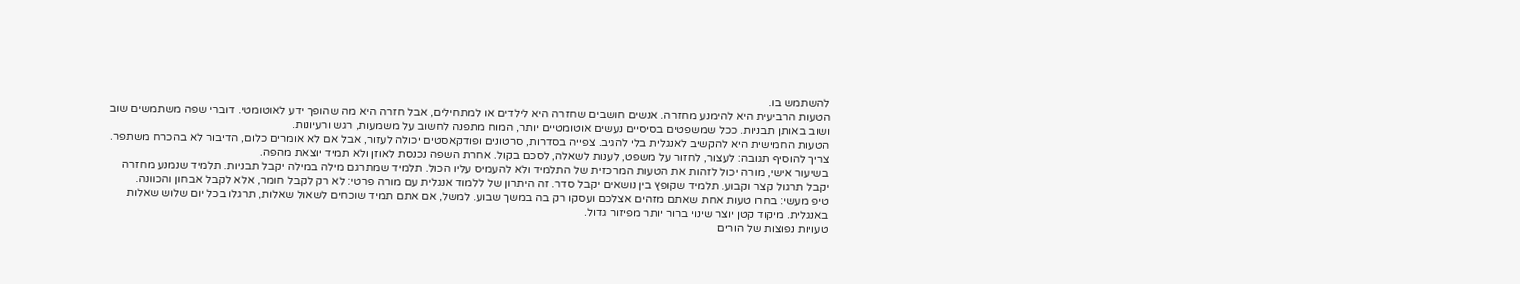להשתמש בו.
הטעות הרביעית היא להימנע מחזרה. אנשים חושבים שחזרה היא לילדים או למתחילים, אבל חזרה היא מה שהופך ידע לאוטומטי. דוברי שפה משתמשים שוב ושוב באותן תבניות. ככל שמשפטים בסיסיים נעשים אוטומטיים יותר, המוח מתפנה לחשוב על משמעות, רגש ורעיונות.
הטעות החמישית היא להקשיב לאנגלית בלי להגיב. צפייה בסדרות, סרטונים ופודקאסטים יכולה לעזור, אבל אם לא אומרים כלום, הדיבור לא בהכרח משתפר. צריך להוסיף תגובה: לעצור, לחזור על משפט, לענות לשאלה, לסכם בקול. אחרת השפה נכנסת לאוזן ולא תמיד יוצאת מהפה.
בשיעור אישי, מורה יכול לזהות את הטעות המרכזית של התלמיד ולא להעמיס עליו הכול. תלמיד שמתרגם מילה במילה יקבל תבניות. תלמיד שנמנע מחזרה יקבל תרגול קצר וקבוע. תלמיד שקופץ בין נושאים יקבל סדר. זה היתרון של ללמוד אנגלית עם מורה פרטי: לא רק לקבל חומר, אלא לקבל אבחון והכוונה.
טיפ מעשי: בחרו טעות אחת שאתם מזהים אצלכם ועסקו רק בה במשך שבוע. למשל, אם אתם תמיד שוכחים לשאול שאלות, תרגלו בכל יום שלוש שאלות באנגלית. מיקוד קטן יוצר שינוי ברור יותר מפיזור גדול.
טעויות נפוצות של הורים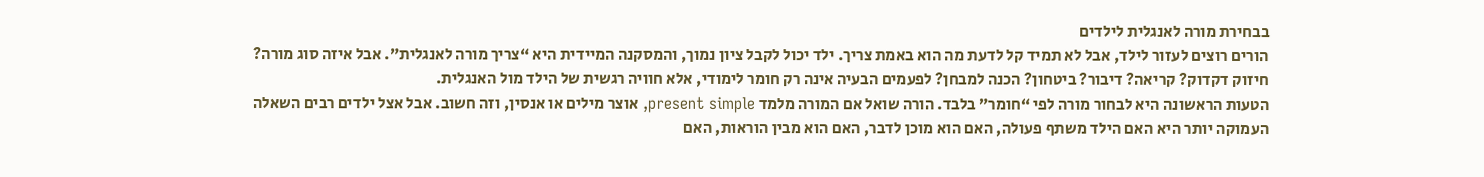בבחירת מורה לאנגלית לילדים
הורים רוצים לעזור לילד, אבל לא תמיד קל לדעת מה הוא באמת צריך. ילד יכול לקבל ציון נמוך, והמסקנה המיידית היא “צריך מורה לאנגלית”. אבל איזה סוג מורה? חיזוק דקדוק? קריאה? דיבור? ביטחון? הכנה למבחן? לפעמים הבעיה אינה רק חומר לימודי, אלא חוויה רגשית של הילד מול האנגלית.
הטעות הראשונה היא לבחור מורה לפי “חומר” בלבד. הורה שואל אם המורה מלמד present simple, אוצר מילים או אנסין, וזה חשוב. אבל אצל ילדים רבים השאלה העמוקה יותר היא האם הילד משתף פעולה, האם הוא מוכן לדבר, האם הוא מבין הוראות, האם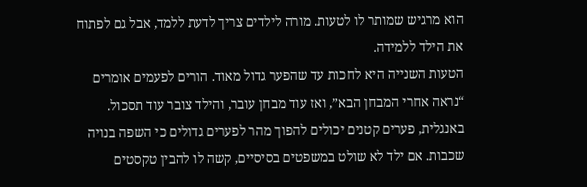הוא מרגיש שמותר לו לטעות. מורה לילדים צריך לדעת ללמד, אבל גם לפתוח את הילד ללמידה.
הטעות השנייה היא לחכות עד שהפער גדול מאוד. הורים לפעמים אומרים “נראה אחרי המבחן הבא”, ואז עוד מבחן עובר, והילד צובר עוד תסכול. באנגלית, פערים קטנים יכולים להפוך מהר לפערים גדולים כי השפה בנויה שכבות. אם ילד לא שולט במשפטים בסיסיים, קשה לו להבין טקסטים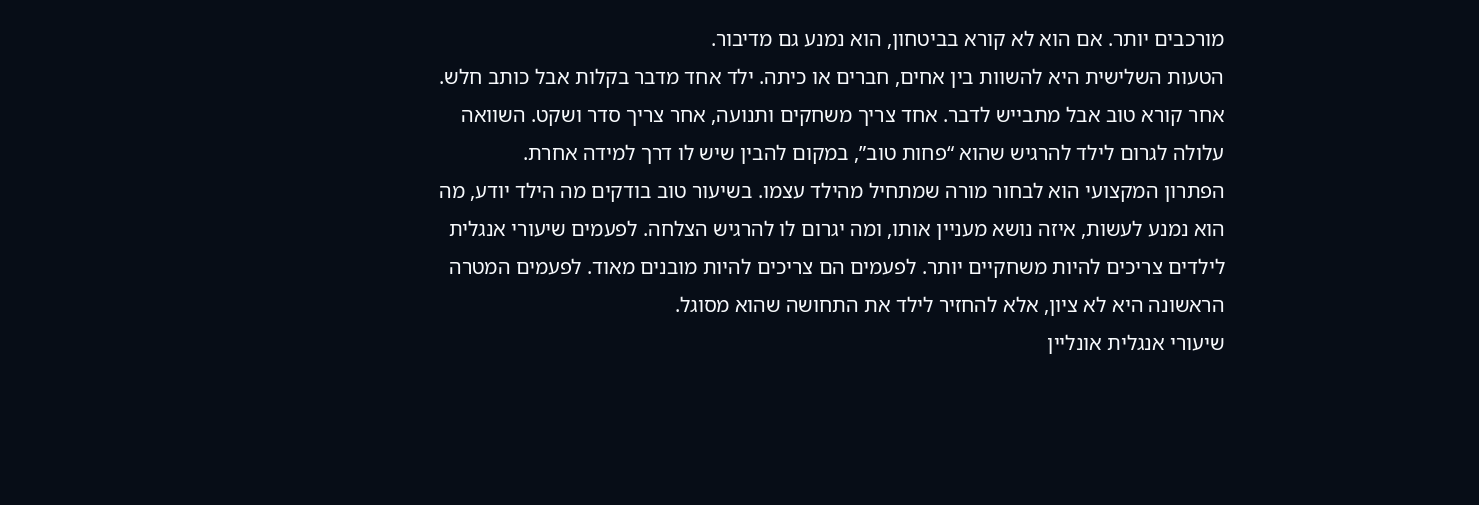מורכבים יותר. אם הוא לא קורא בביטחון, הוא נמנע גם מדיבור.
הטעות השלישית היא להשוות בין אחים, חברים או כיתה. ילד אחד מדבר בקלות אבל כותב חלש. אחר קורא טוב אבל מתבייש לדבר. אחד צריך משחקים ותנועה, אחר צריך סדר ושקט. השוואה עלולה לגרום לילד להרגיש שהוא “פחות טוב”, במקום להבין שיש לו דרך למידה אחרת.
הפתרון המקצועי הוא לבחור מורה שמתחיל מהילד עצמו. בשיעור טוב בודקים מה הילד יודע, מה הוא נמנע לעשות, איזה נושא מעניין אותו, ומה יגרום לו להרגיש הצלחה. לפעמים שיעורי אנגלית לילדים צריכים להיות משחקיים יותר. לפעמים הם צריכים להיות מובנים מאוד. לפעמים המטרה הראשונה היא לא ציון, אלא להחזיר לילד את התחושה שהוא מסוגל.
שיעורי אנגלית אונליין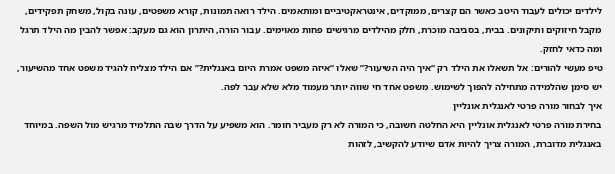לילדים יכולים לעבוד היטב כאשר הם קצרים, ממוקדים, אינטראקטיביים ומותאמים. הילד רואה תמונות, קורא משפטים, עונה בקול, משחק תפקידים, מקבל חיזוקים ותיקונים. בבית, בסביבה מוכרת, חלק מהילדים מרגישים פחות מאוימים. עבור הורה, היתרון הוא גם מעקב: אפשר להבין מה הילד תרגל ומה כדאי לחזק.
טיפ מעשי להורים: אל תשאלו את הילד רק “איך היה השיעור?” שאלו “איזה משפט אמרת היום באנגלית?” אם הילד מצליח להגיד משפט אחד מהשיעור, יש סימן שהלמידה מתחילה להפוך לשימוש. משפט אחד חי שווה יותר מעמוד מלא שלא עבר לפה.
איך לבחור מורה פרטי לאנגלית אונליין
בחירת מורה פרטי לאנגלית אונליין היא החלטה חשובה, כי המורה לא רק מעביר חומר. הוא משפיע על הדרך שבה התלמיד מרגיש מול השפה. במיוחד באנגלית מדוברת, המורה צריך להיות אדם שיודע להקשיב, לזהות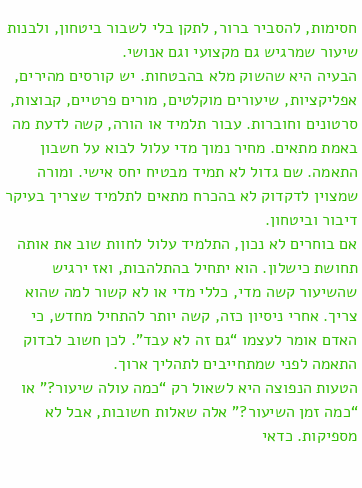חסימות, להסביר ברור, לתקן בלי לשבור ביטחון, ולבנות שיעור שמרגיש גם מקצועי וגם אנושי.
הבעיה היא שהשוק מלא בהבטחות. יש קורסים מהירים, אפליקציות, שיעורים מוקלטים, מורים פרטיים, קבוצות, סרטונים וחוברות. עבור תלמיד או הורה, קשה לדעת מה באמת מתאים. מחיר נמוך מדי עלול לבוא על חשבון התאמה. שם גדול לא תמיד מבטיח יחס אישי. ומורה שמצוין לדקדוק לא בהכרח מתאים לתלמיד שצריך בעיקר דיבור וביטחון.
אם בוחרים לא נכון, התלמיד עלול לחוות שוב את אותה תחושת כישלון. הוא יתחיל בהתלהבות, ואז ירגיש שהשיעור קשה מדי, כללי מדי או לא קשור למה שהוא צריך. אחרי ניסיון כזה, קשה יותר להתחיל מחדש, כי האדם אומר לעצמו “גם זה לא עבד”. לכן חשוב לבדוק התאמה לפני שמתחייבים לתהליך ארוך.
הטעות הנפוצה היא לשאול רק “כמה עולה שיעור?” או “כמה זמן השיעור?” אלה שאלות חשובות, אבל לא מספיקות. כדאי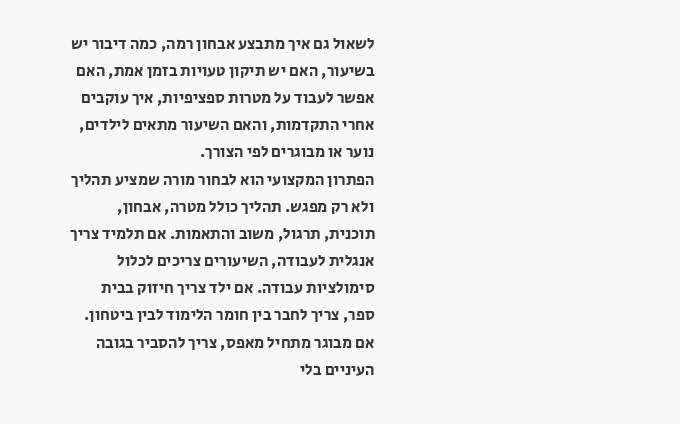לשאול גם איך מתבצע אבחון רמה, כמה דיבור יש בשיעור, האם יש תיקון טעויות בזמן אמת, האם אפשר לעבוד על מטרות ספציפיות, איך עוקבים אחרי התקדמות, והאם השיעור מתאים לילדים, נוער או מבוגרים לפי הצורך.
הפתרון המקצועי הוא לבחור מורה שמציע תהליך ולא רק מפגש. תהליך כולל מטרה, אבחון, תוכנית, תרגול, משוב והתאמות. אם תלמיד צריך אנגלית לעבודה, השיעורים צריכים לכלול סימולציות עבודה. אם ילד צריך חיזוק בבית ספר, צריך לחבר בין חומר הלימוד לבין ביטחון. אם מבוגר מתחיל מאפס, צריך להסביר בגובה העיניים בלי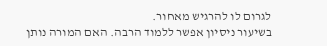לגרום לו להרגיש מאחור.
בשיעור ניסיון אפשר ללמוד הרבה. האם המורה נותן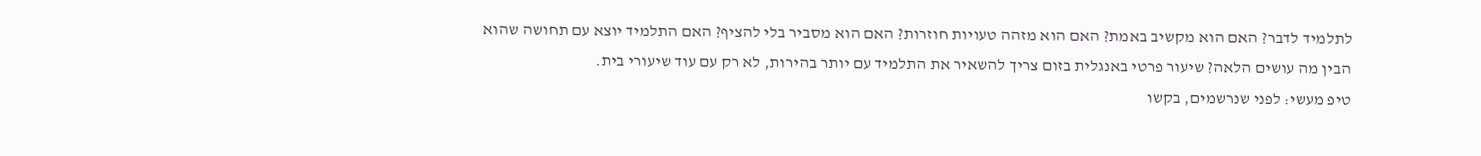לתלמיד לדבר? האם הוא מקשיב באמת? האם הוא מזהה טעויות חוזרות? האם הוא מסביר בלי להציף? האם התלמיד יוצא עם תחושה שהוא הבין מה עושים הלאה? שיעור פרטי באנגלית בזום צריך להשאיר את התלמיד עם יותר בהירות, לא רק עם עוד שיעורי בית.
טיפ מעשי: לפני שנרשמים, בקשו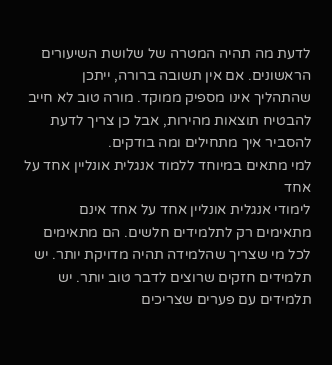לדעת מה תהיה המטרה של שלושת השיעורים הראשונים. אם אין תשובה ברורה, ייתכן שהתהליך אינו מספיק ממוקד. מורה טוב לא חייב להבטיח תוצאות מהירות, אבל כן צריך לדעת להסביר איך מתחילים ומה בודקים.
למי מתאים במיוחד ללמוד אנגלית אונליין אחד על אחד
לימודי אנגלית אונליין אחד על אחד אינם מתאימים רק לתלמידים חלשים. הם מתאימים לכל מי שצריך שהלמידה תהיה מדויקת יותר. יש תלמידים חזקים שרוצים לדבר טוב יותר. יש תלמידים עם פערים שצריכים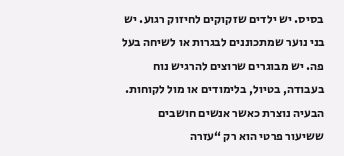בסיס. יש ילדים שזקוקים לחיזוק רגוע. יש בני נוער שמתכוננים לבגרות או לשיחה בעל פה. יש מבוגרים שרוצים להרגיש נוח בעבודה, בטיול, בלימודים או מול לקוחות.
הבעיה נוצרת כאשר אנשים חושבים ששיעור פרטי הוא רק “עזרה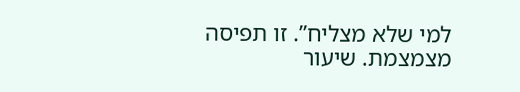למי שלא מצליח”. זו תפיסה מצמצמת. שיעור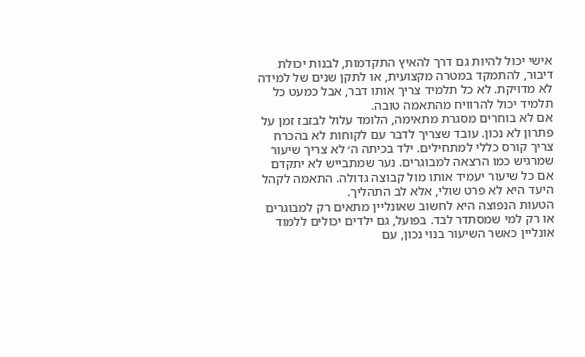אישי יכול להיות גם דרך להאיץ התקדמות, לבנות יכולת דיבור, להתמקד במטרה מקצועית, או לתקן שנים של למידה לא מדויקת. לא כל תלמיד צריך אותו דבר, אבל כמעט כל תלמיד יכול להרוויח מהתאמה טובה.
אם לא בוחרים מסגרת מתאימה, הלומד עלול לבזבז זמן על פתרון לא נכון. עובד שצריך לדבר עם לקוחות לא בהכרח צריך קורס כללי למתחילים. ילד בכיתה ה׳ לא צריך שיעור שמרגיש כמו הרצאה למבוגרים. נער שמתבייש לא יתקדם אם כל שיעור יעמיד אותו מול קבוצה גדולה. התאמה לקהל היעד היא לא פרט שולי, אלא לב התהליך.
הטעות הנפוצה היא לחשוב שאונליין מתאים רק למבוגרים או רק למי שמסתדר לבד. בפועל, גם ילדים יכולים ללמוד אונליין כאשר השיעור בנוי נכון, עם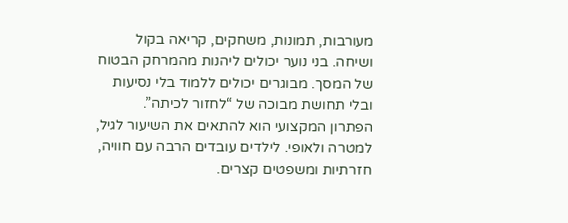מעורבות, תמונות, משחקים, קריאה בקול ושיחה. בני נוער יכולים ליהנות מהמרחק הבטוח של המסך. מבוגרים יכולים ללמוד בלי נסיעות ובלי תחושת מבוכה של “לחזור לכיתה”.
הפתרון המקצועי הוא להתאים את השיעור לגיל, למטרה ולאופי. לילדים עובדים הרבה עם חוויה, חזרתיות ומשפטים קצרים.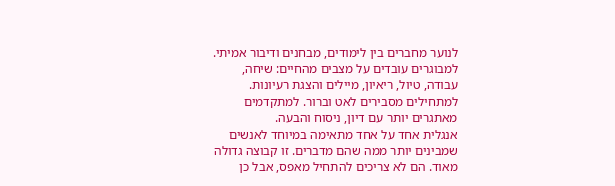לנוער מחברים בין לימודים, מבחנים ודיבור אמיתי. למבוגרים עובדים על מצבים מהחיים: שיחה, עבודה, טיול, ריאיון, מיילים והצגת רעיונות. למתחילים מסבירים לאט וברור. למתקדמים מאתגרים יותר עם דיון, ניסוח והבעה.
אנגלית אחד על אחד מתאימה במיוחד לאנשים שמבינים יותר ממה שהם מדברים. זו קבוצה גדולה מאוד. הם לא צריכים להתחיל מאפס, אבל כן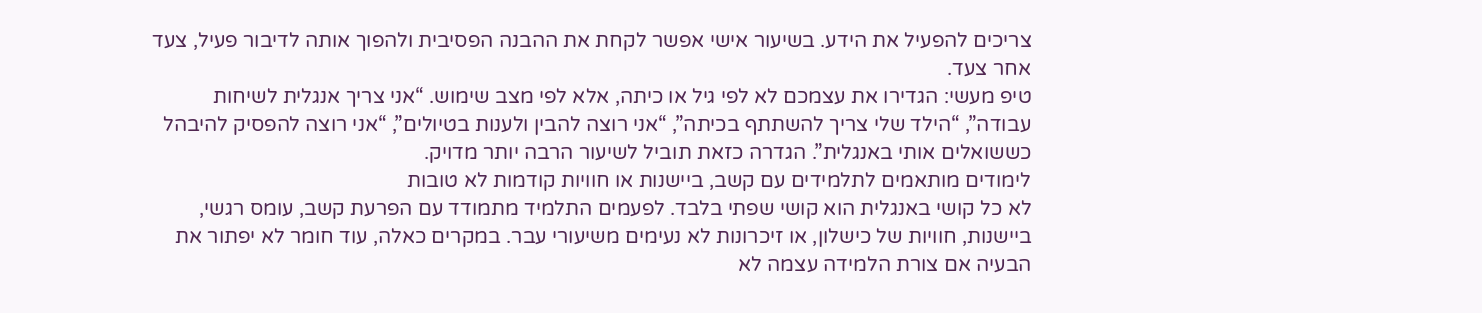צריכים להפעיל את הידע. בשיעור אישי אפשר לקחת את ההבנה הפסיבית ולהפוך אותה לדיבור פעיל, צעד אחר צעד.
טיפ מעשי: הגדירו את עצמכם לא לפי גיל או כיתה, אלא לפי מצב שימוש. “אני צריך אנגלית לשיחות עבודה”, “הילד שלי צריך להשתתף בכיתה”, “אני רוצה להבין ולענות בטיולים”, “אני רוצה להפסיק להיבהל כששואלים אותי באנגלית”. הגדרה כזאת תוביל לשיעור הרבה יותר מדויק.
לימודים מותאמים לתלמידים עם קשב, ביישנות או חוויות קודמות לא טובות
לא כל קושי באנגלית הוא קושי שפתי בלבד. לפעמים התלמיד מתמודד עם הפרעת קשב, עומס רגשי, ביישנות, חוויות של כישלון, או זיכרונות לא נעימים משיעורי עבר. במקרים כאלה, עוד חומר לא יפתור את הבעיה אם צורת הלמידה עצמה לא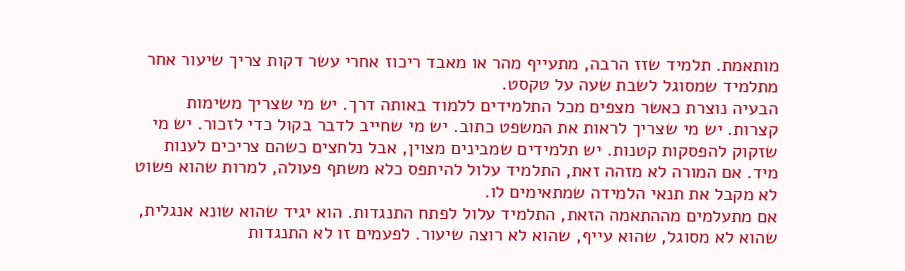מותאמת. תלמיד שזז הרבה, מתעייף מהר או מאבד ריכוז אחרי עשר דקות צריך שיעור אחר מתלמיד שמסוגל לשבת שעה על טקסט.
הבעיה נוצרת כאשר מצפים מכל התלמידים ללמוד באותה דרך. יש מי שצריך משימות קצרות. יש מי שצריך לראות את המשפט כתוב. יש מי שחייב לדבר בקול כדי לזכור. יש מי שזקוק להפסקות קטנות. יש תלמידים שמבינים מצוין, אבל נלחצים כשהם צריכים לענות מיד. אם המורה לא מזהה זאת, התלמיד עלול להיתפס כלא משתף פעולה, למרות שהוא פשוט לא מקבל את תנאי הלמידה שמתאימים לו.
אם מתעלמים מההתאמה הזאת, התלמיד עלול לפתח התנגדות. הוא יגיד שהוא שונא אנגלית, שהוא לא מסוגל, שהוא עייף, שהוא לא רוצה שיעור. לפעמים זו לא התנגדות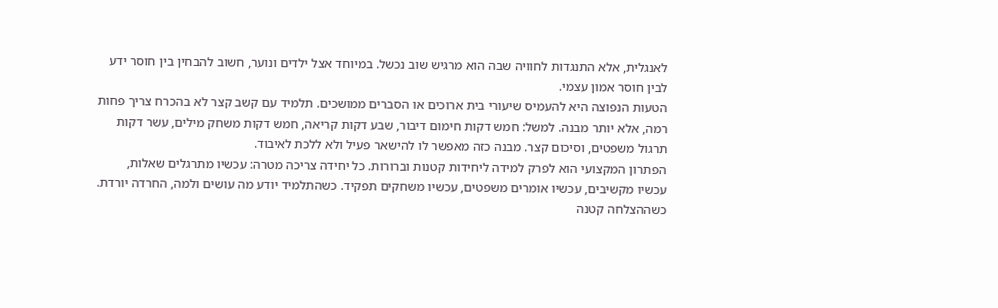לאנגלית, אלא התנגדות לחוויה שבה הוא מרגיש שוב נכשל. במיוחד אצל ילדים ונוער, חשוב להבחין בין חוסר ידע לבין חוסר אמון עצמי.
הטעות הנפוצה היא להעמיס שיעורי בית ארוכים או הסברים ממושכים. תלמיד עם קשב קצר לא בהכרח צריך פחות רמה, אלא יותר מבנה. למשל: חמש דקות חימום דיבור, שבע דקות קריאה, חמש דקות משחק מילים, עשר דקות תרגול משפטים, וסיכום קצר. מבנה כזה מאפשר לו להישאר פעיל ולא ללכת לאיבוד.
הפתרון המקצועי הוא לפרק למידה ליחידות קטנות וברורות. כל יחידה צריכה מטרה: עכשיו מתרגלים שאלות, עכשיו מקשיבים, עכשיו אומרים משפטים, עכשיו משחקים תפקיד. כשהתלמיד יודע מה עושים ולמה, החרדה יורדת. כשההצלחה קטנה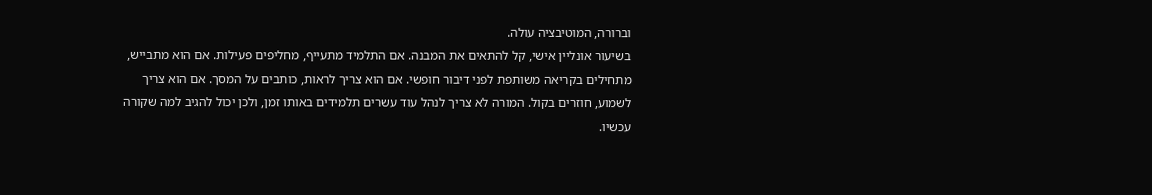וברורה, המוטיבציה עולה.
בשיעור אונליין אישי, קל להתאים את המבנה. אם התלמיד מתעייף, מחליפים פעילות. אם הוא מתבייש, מתחילים בקריאה משותפת לפני דיבור חופשי. אם הוא צריך לראות, כותבים על המסך. אם הוא צריך לשמוע, חוזרים בקול. המורה לא צריך לנהל עוד עשרים תלמידים באותו זמן, ולכן יכול להגיב למה שקורה עכשיו.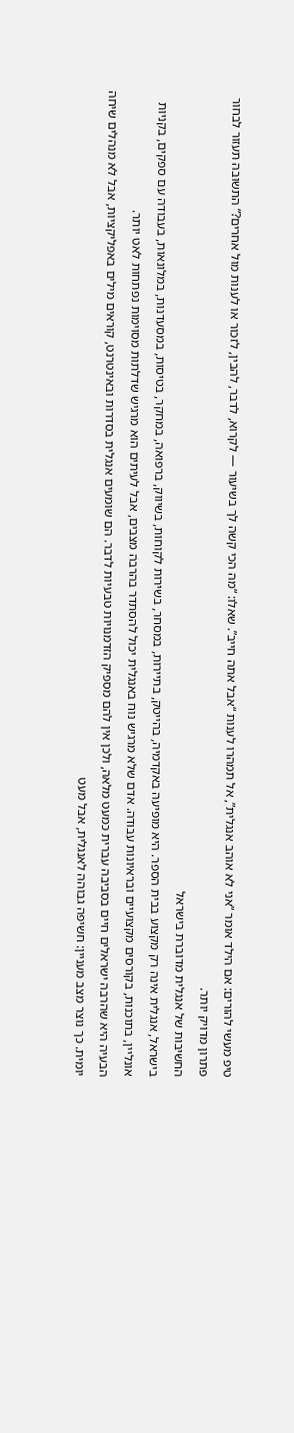טיפ מעשי להורים: אם הילד אומר “אני לא אוהב אנגלית”, אל תמהרו לענות “אבל אתה חייב”. שאלו: “מה הכי קשה לך בשיעור — לקרוא, לדבר, להבין, לזכור או לענות מול אחרים?” התשובה תעזור לבחור פתרון מדויק יותר.
החשיבות של אנגלית מדוברת בישראל
בישראל, אנגלית אינה רק מקצוע בבית הספר. היא מופיעה באקדמיה, בהייטק, בתיירות, במסחר, בשירות לקוחות, בשיווק, ברפואה, במחקר, בטיסות, במסעדנות, במלונאות, בעבודה עם ספקים, בקניות אונליין, בתוכנות, בקורסים מקצועיים ובראיונות עבודה. אדם שלא מרגיש נוח באנגלית יכול להסתדר בהרבה מצבים, אבל לעיתים הוא מרגיש שדלתות מסוימות נפתחות לאט יותר.
הבעיה היא שהרבה ישראלים חיים בסביבה עברית כמעט מלאה, ולכן אין להם מספיק הזדמנויות טבעיות לדבר. הם שומעים אנגלית בסדרות ובאינטרנט, קוראים מילים באפליקציות, אבל לא מנהלים שיחה יומית. כך נוצר מצב מעניין: חשיפה גבוהה לאנגלית, אבל מעט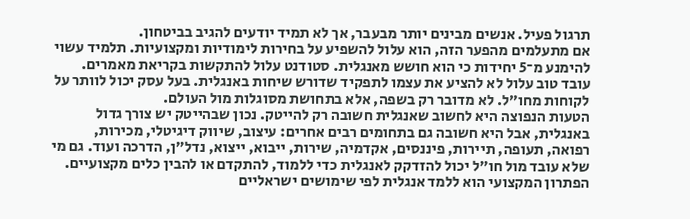תרגול פעיל. אנשים מבינים יותר מבעבר, אך לא תמיד יודעים להגיב בביטחון.
אם מתעלמים מהפער הזה, הוא עלול להשפיע על בחירות לימודיות ומקצועיות. תלמיד עשוי להימנע מ־5 יחידות כי הוא חושש מאנגלית. סטודנט עלול להתקשות בקריאת מאמרים. עובד טוב עלול לא להציע את עצמו לתפקיד שדורש שיחות באנגלית. בעל עסק יכול לוותר על לקוחות מחו״ל. לא מדובר רק בשפה, אלא בתחושת מסוגלות מול העולם.
הטעות הנפוצה היא לחשוב שאנגלית חשובה רק להייטק. נכון שבהייטק יש צורך גדול באנגלית, אבל היא חשובה גם בתחומים רבים אחרים: עיצוב, שיווק דיגיטלי, מכירות, רפואה, תעופה, תיירות, פיננסים, אקדמיה, שירות, ייבוא, ייצוא, נדל״ן, הדרכה ועוד. גם מי שלא עובד מול חו״ל יכול להזדקק לאנגלית כדי ללמוד, להתקדם או להבין כלים מקצועיים.
הפתרון המקצועי הוא ללמד אנגלית לפי שימושים ישראליים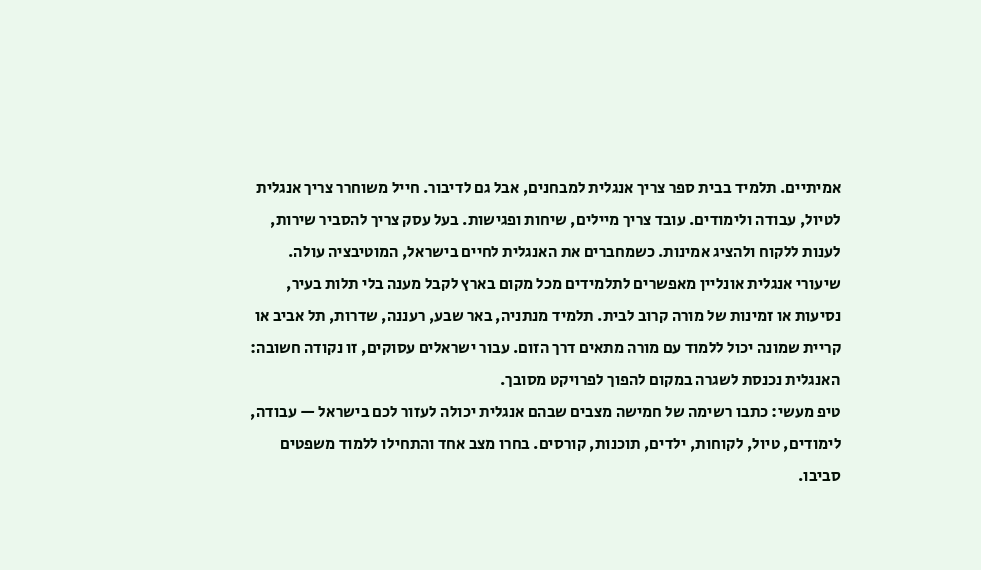אמיתיים. תלמיד בבית ספר צריך אנגלית למבחנים, אבל גם לדיבור. חייל משוחרר צריך אנגלית לטיול, עבודה ולימודים. עובד צריך מיילים, שיחות ופגישות. בעל עסק צריך להסביר שירות, לענות ללקוח ולהציג אמינות. כשמחברים את האנגלית לחיים בישראל, המוטיבציה עולה.
שיעורי אנגלית אונליין מאפשרים לתלמידים מכל מקום בארץ לקבל מענה בלי תלות בעיר, נסיעות או זמינות של מורה קרוב לבית. תלמיד מנתניה, באר שבע, רעננה, שדרות, תל אביב או קריית שמונה יכול ללמוד עם מורה מתאים דרך הזום. עבור ישראלים עסוקים, זו נקודה חשובה: האנגלית נכנסת לשגרה במקום להפוך לפרויקט מסובך.
טיפ מעשי: כתבו רשימה של חמישה מצבים שבהם אנגלית יכולה לעזור לכם בישראל — עבודה, לימודים, טיול, לקוחות, ילדים, תוכנות, קורסים. בחרו מצב אחד והתחילו ללמוד משפטים סביבו.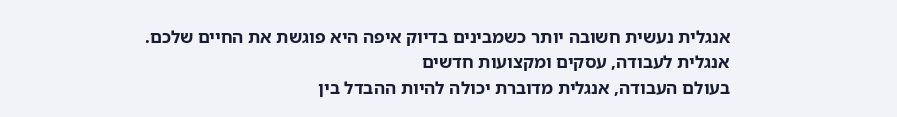אנגלית נעשית חשובה יותר כשמבינים בדיוק איפה היא פוגשת את החיים שלכם.
אנגלית לעבודה, עסקים ומקצועות חדשים
בעולם העבודה, אנגלית מדוברת יכולה להיות ההבדל בין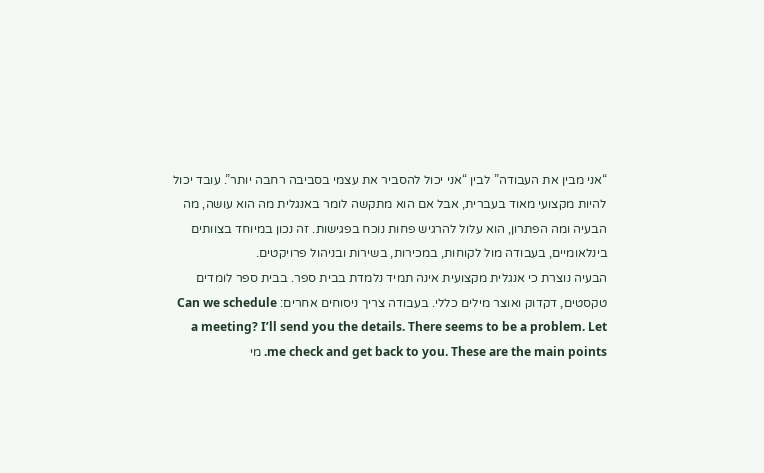“אני מבין את העבודה” לבין “אני יכול להסביר את עצמי בסביבה רחבה יותר”. עובד יכול להיות מקצועי מאוד בעברית, אבל אם הוא מתקשה לומר באנגלית מה הוא עושה, מה הבעיה ומה הפתרון, הוא עלול להרגיש פחות נוכח בפגישות. זה נכון במיוחד בצוותים בינלאומיים, בעבודה מול לקוחות, במכירות, בשירות ובניהול פרויקטים.
הבעיה נוצרת כי אנגלית מקצועית אינה תמיד נלמדת בבית ספר. בבית ספר לומדים טקסטים, דקדוק ואוצר מילים כללי. בעבודה צריך ניסוחים אחרים: Can we schedule a meeting? I’ll send you the details. There seems to be a problem. Let me check and get back to you. These are the main points. מי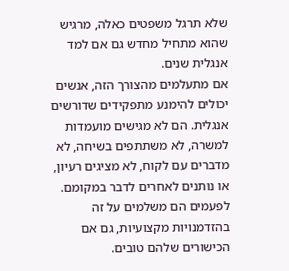שלא תרגל משפטים כאלה, מרגיש שהוא מתחיל מחדש גם אם למד אנגלית שנים.
אם מתעלמים מהצורך הזה, אנשים יכולים להימנע מתפקידים שדורשים אנגלית. הם לא מגישים מועמדות למשרה, לא משתתפים בשיחה, לא מדברים עם לקוח, לא מציגים רעיון, או נותנים לאחרים לדבר במקומם. לפעמים הם משלמים על זה בהזדמנויות מקצועיות, גם אם הכישורים שלהם טובים.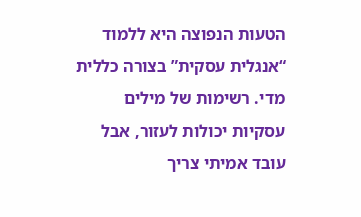הטעות הנפוצה היא ללמוד “אנגלית עסקית” בצורה כללית מדי. רשימות של מילים עסקיות יכולות לעזור, אבל עובד אמיתי צריך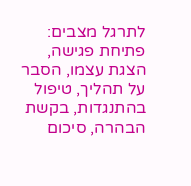לתרגל מצבים: פתיחת פגישה, הצגת עצמו, הסבר על תהליך, טיפול בהתנגדות, בקשת הבהרה, סיכום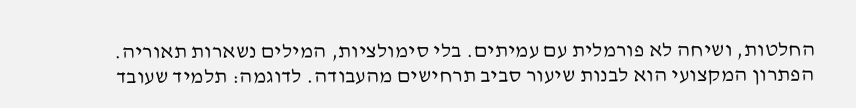החלטות, ושיחה לא פורמלית עם עמיתים. בלי סימולציות, המילים נשארות תאוריה.
הפתרון המקצועי הוא לבנות שיעור סביב תרחישים מהעבודה. לדוגמה: תלמיד שעובד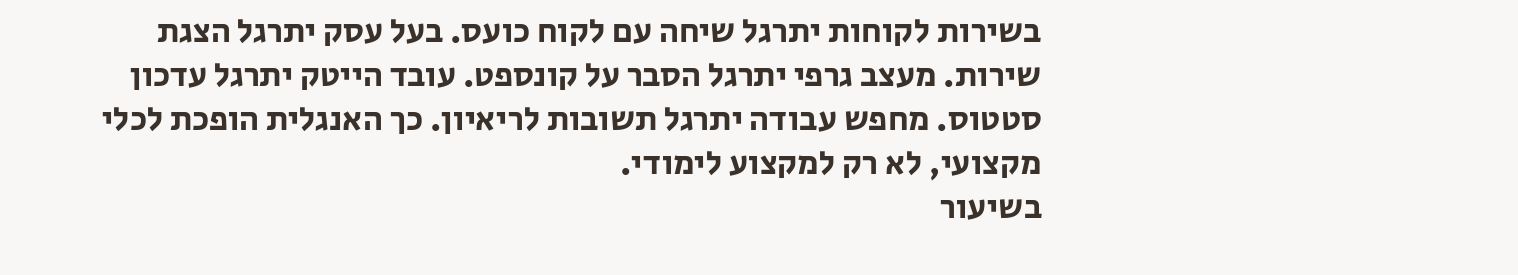בשירות לקוחות יתרגל שיחה עם לקוח כועס. בעל עסק יתרגל הצגת שירות. מעצב גרפי יתרגל הסבר על קונספט. עובד הייטק יתרגל עדכון סטטוס. מחפש עבודה יתרגל תשובות לריאיון. כך האנגלית הופכת לכלי מקצועי, לא רק למקצוע לימודי.
בשיעור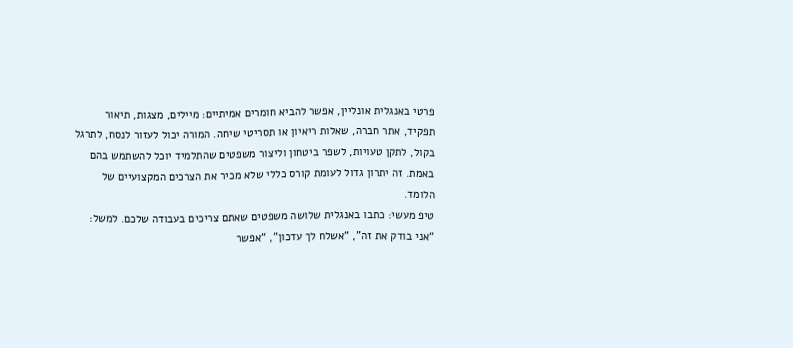פרטי באנגלית אונליין, אפשר להביא חומרים אמיתיים: מיילים, מצגות, תיאור תפקיד, אתר חברה, שאלות ריאיון או תסריטי שיחה. המורה יכול לעזור לנסח, לתרגל בקול, לתקן טעויות, לשפר ביטחון וליצור משפטים שהתלמיד יוכל להשתמש בהם באמת. זה יתרון גדול לעומת קורס כללי שלא מכיר את הצרכים המקצועיים של הלומד.
טיפ מעשי: כתבו באנגלית שלושה משפטים שאתם צריכים בעבודה שלכם. למשל: “אני בודק את זה”, “אשלח לך עדכון”, “אפשר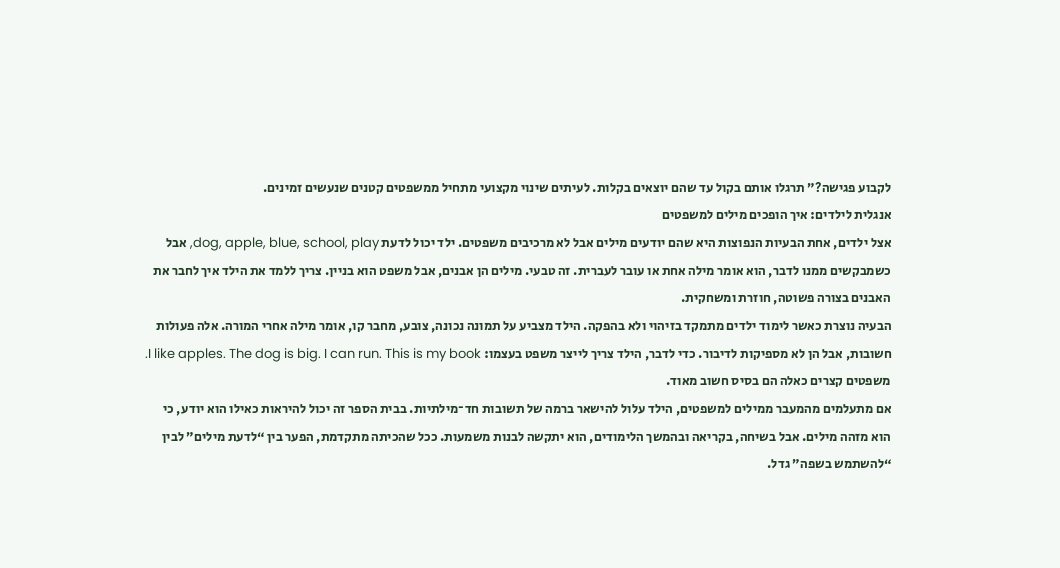לקבוע פגישה?” תרגלו אותם בקול עד שהם יוצאים בקלות. לעיתים שינוי מקצועי מתחיל ממשפטים קטנים שנעשים זמינים.
אנגלית לילדים: איך הופכים מילים למשפטים
אצל ילדים, אחת הבעיות הנפוצות היא שהם יודעים מילים אבל לא מרכיבים משפטים. ילד יכול לדעת dog, apple, blue, school, play, אבל כשמבקשים ממנו לדבר, הוא אומר מילה אחת או עובר לעברית. זה טבעי. מילים הן אבנים, אבל משפט הוא בניין. צריך ללמד את הילד איך לחבר את האבנים בצורה פשוטה, חוזרת ומשחקית.
הבעיה נוצרת כאשר לימוד ילדים מתמקד בזיהוי ולא בהפקה. הילד מצביע על תמונה נכונה, צובע, מחבר קו, אומר מילה אחרי המורה. אלה פעולות חשובות, אבל הן לא מספיקות לדיבור. כדי לדבר, הילד צריך לייצר משפט בעצמו: I like apples. The dog is big. I can run. This is my book. משפטים קצרים כאלה הם בסיס חשוב מאוד.
אם מתעלמים מהמעבר ממילים למשפטים, הילד עלול להישאר ברמה של תשובות חד־מילתיות. בבית הספר זה יכול להיראות כאילו הוא יודע, כי הוא מזהה מילים. אבל בשיחה, בקריאה ובהמשך הלימודים, הוא יתקשה לבנות משמעות. ככל שהכיתה מתקדמת, הפער בין “לדעת מילים” לבין “להשתמש בשפה” גדל.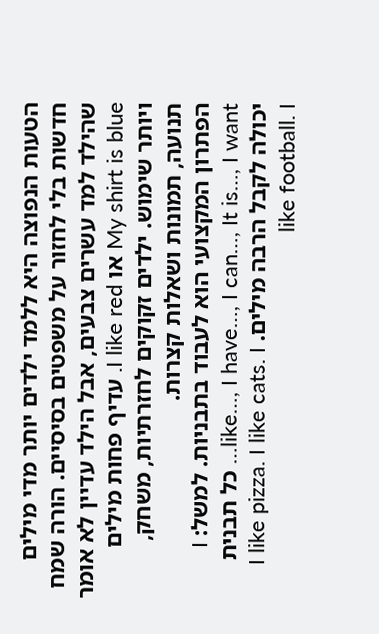הטעות הנפוצה היא ללמד ילדים יותר מדי מילים חדשות בלי לחזור על משפטים בסיסיים. הורה שמח שהילד למד עשרים צבעים, אבל הילד עדיין לא אומר My shirt is blue או I like red. עדיף פחות מילים ויותר שימוש. ילדים זקוקים לחזרתיות, משחק, תנועה, תמונות ושאלות קצרות.
הפתרון המקצועי הוא לעבוד בתבניות. למשל: I like…, I have…, I can…, It is…, I want… כל תבנית יכולה לקבל הרבה מילים. I like pizza. I like cats. I like football. I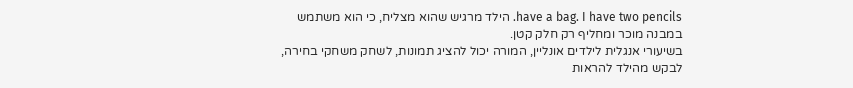have a bag. I have two pencils. הילד מרגיש שהוא מצליח, כי הוא משתמש במבנה מוכר ומחליף רק חלק קטן.
בשיעורי אנגלית לילדים אונליין, המורה יכול להציג תמונות, לשחק משחקי בחירה, לבקש מהילד להראות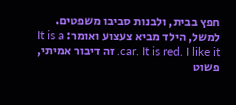חפץ בבית, ולבנות סביבו משפטים. למשל, הילד מביא צעצוע ואומר: It is a car. It is red. I like it. זה דיבור אמיתי, פשוט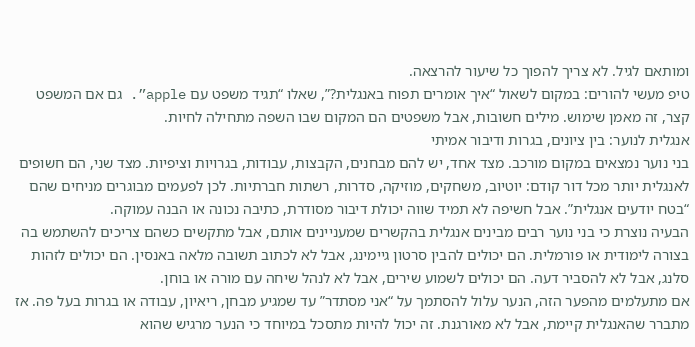ומותאם לגיל. לא צריך להפוך כל שיעור להרצאה.
טיפ מעשי להורים: במקום לשאול “איך אומרים תפוח באנגלית?”, שאלו “תגיד משפט עם apple”. גם אם המשפט קצר, זה מאמן שימוש. מילים חשובות, אבל משפטים הם המקום שבו השפה מתחילה לחיות.
אנגלית לנוער: בין ציונים, בגרות ודיבור אמיתי
בני נוער נמצאים במקום מורכב. מצד אחד, יש להם מבחנים, הקבצות, עבודות, בגרויות וציפיות. מצד שני, הם חשופים לאנגלית יותר מכל דור קודם: יוטיוב, משחקים, מוזיקה, סדרות, רשתות חברתיות. לכן לפעמים מבוגרים מניחים שהם “בטח יודעים אנגלית”. אבל חשיפה לא תמיד שווה יכולת דיבור מסודרת, כתיבה נכונה או הבנה עמוקה.
הבעיה נוצרת כי בני נוער רבים מבינים אנגלית בהקשרים שמעניינים אותם, אבל מתקשים כשהם צריכים להשתמש בה בצורה לימודית או פורמלית. הם יכולים להבין סרטון גיימינג, אבל לא לכתוב תשובה מלאה באנסין. הם יכולים לזהות סלנג, אבל לא להסביר דעה. הם יכולים לשמוע שירים, אבל לא לנהל שיחה עם מורה או בוחן.
אם מתעלמים מהפער הזה, הנער עלול להסתמך על “אני מסתדר” עד שמגיע מבחן, ריאיון, עבודה או בגרות בעל פה. אז מתברר שהאנגלית קיימת, אבל לא מאורגנת. זה יכול להיות מתסכל במיוחד כי הנער מרגיש שהוא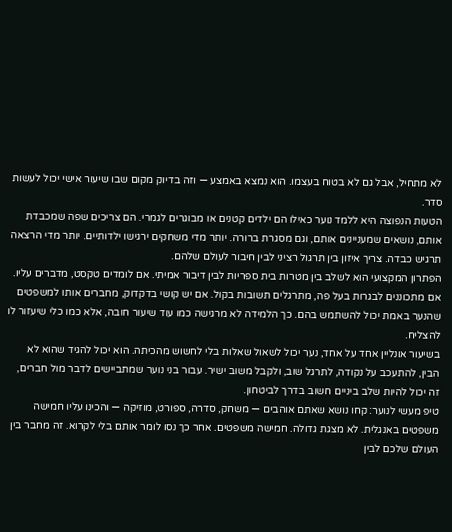לא מתחיל, אבל גם לא בטוח בעצמו. הוא נמצא באמצע — וזה בדיוק מקום שבו שיעור אישי יכול לעשות סדר.
הטעות הנפוצה היא ללמד נוער כאילו הם ילדים קטנים או מבוגרים לגמרי. הם צריכים שפה שמכבדת אותם, נושאים שמעניינים אותם, וגם מסגרת ברורה. יותר מדי משחקים ירגישו ילדותיים. יותר מדי הרצאה תרגיש כבדה. צריך איזון בין תרגול רציני לבין חיבור לעולם שלהם.
הפתרון המקצועי הוא לשלב בין מטרות בית ספריות לבין דיבור אמיתי. אם לומדים טקסט, מדברים עליו. אם מתכוננים לבגרות בעל פה, מתרגלים תשובות בקול. אם יש קושי בדקדוק, מחברים אותו למשפטים שהנער באמת יכול להשתמש בהם. כך הלמידה לא מרגישה כמו עוד שיעור חובה, אלא כמו כלי שיעזור לו להצליח.
בשיעור אונליין אחד על אחד, נער יכול לשאול שאלות בלי לחשוש מהכיתה. הוא יכול להגיד שהוא לא הבין, להתעכב על נקודה, לתרגל שוב, ולקבל משוב ישיר. עבור בני נוער שמתביישים לדבר מול חברים, זה יכול להיות שלב ביניים חשוב בדרך לביטחון.
טיפ מעשי לנוער: קחו נושא שאתם אוהבים — משחק, סדרה, ספורט, מוזיקה — והכינו עליו חמישה משפטים באנגלית. לא מצגת גדולה. חמישה משפטים. אחר כך נסו לומר אותם בלי לקרוא. זה מחבר בין העולם שלכם לבין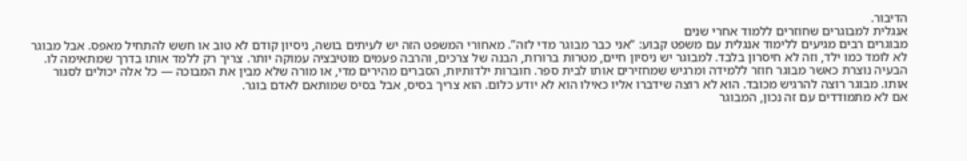הדיבור.
אנגלית למבוגרים שחוזרים ללמוד אחרי שנים
מבוגרים רבים מגיעים ללימוד אנגלית עם משפט קבוע: “אני כבר מבוגר מדי לזה”. מאחורי המשפט הזה יש לעיתים בושה, ניסיון קודם לא טוב או חשש להתחיל מאפס. אבל מבוגר לא לומד כמו ילד, וזה לא חיסרון בלבד. למבוגר יש ניסיון חיים, מטרות ברורות, הבנה של צרכים, והרבה פעמים מוטיבציה עמוקה יותר. צריך רק ללמד אותו בדרך שמתאימה לו.
הבעיה נוצרת כאשר מבוגר חוזר ללמידה ומרגיש שמחזירים אותו לבית ספר. חוברות ילדותיות, הסברים מהירים מדי, או מורה שלא מבין את המבוכה — כל אלה יכולים לסגור אותו. מבוגר רוצה להרגיש מכובד. הוא לא רוצה שידברו אליו כאילו הוא לא יודע כלום. הוא צריך בסיס, אבל בסיס שמותאם לאדם בוגר.
אם לא מתמודדים עם זה נכון, המבוגר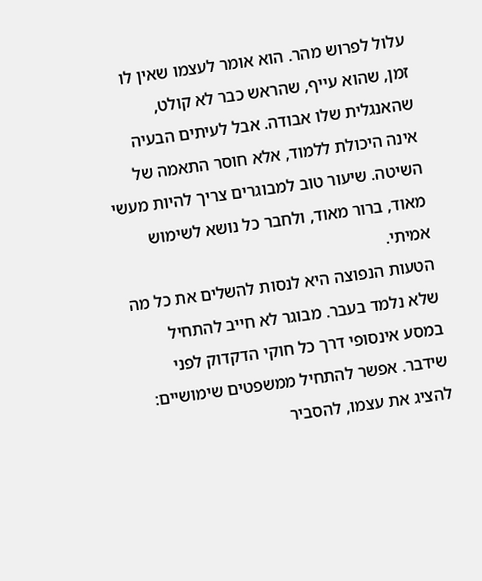עלול לפרוש מהר. הוא אומר לעצמו שאין לו זמן, שהוא עייף, שהראש כבר לא קולט, שהאנגלית שלו אבודה. אבל לעיתים הבעיה אינה היכולת ללמוד, אלא חוסר התאמה של השיטה. שיעור טוב למבוגרים צריך להיות מעשי מאוד, ברור מאוד, ולחבר כל נושא לשימוש אמיתי.
הטעות הנפוצה היא לנסות להשלים את כל מה שלא נלמד בעבר. מבוגר לא חייב להתחיל במסע אינסופי דרך כל חוקי הדקדוק לפני שידבר. אפשר להתחיל ממשפטים שימושיים: להציג את עצמו, להסביר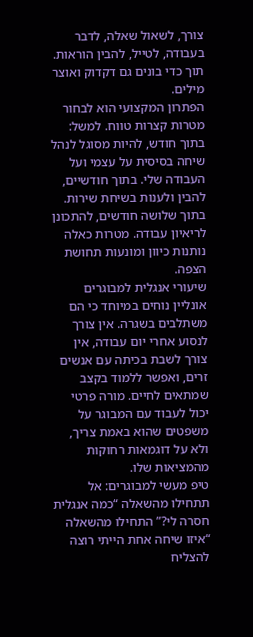צורך, לשאול שאלה, לדבר בעבודה, לטייל, להבין הוראות. תוך כדי בונים גם דקדוק ואוצר מילים.
הפתרון המקצועי הוא לבחור מטרות קצרות טווח. למשל: בתוך חודש, להיות מסוגל לנהל שיחה בסיסית על עצמי ועל העבודה שלי. בתוך חודשיים, להבין ולענות בשיחת שירות. בתוך שלושה חודשים, להתכונן לריאיון עבודה. מטרות כאלה נותנות כיוון ומונעות תחושת הצפה.
שיעורי אנגלית למבוגרים אונליין נוחים במיוחד כי הם משתלבים בשגרה. אין צורך לנסוע אחרי יום עבודה, אין צורך לשבת בכיתה עם אנשים זרים, ואפשר ללמוד בקצב שמתאים לחיים. מורה פרטי יכול לעבוד עם המבוגר על משפטים שהוא באמת צריך, ולא על דוגמאות רחוקות מהמציאות שלו.
טיפ מעשי למבוגרים: אל תתחילו מהשאלה “כמה אנגלית חסרה לי?” התחילו מהשאלה “איזו שיחה אחת הייתי רוצה להצליח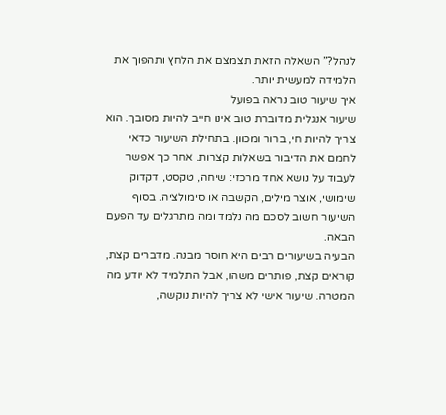לנהל?” השאלה הזאת תצמצם את הלחץ ותהפוך את הלמידה למעשית יותר.
איך שיעור טוב נראה בפועל
שיעור אנגלית מדוברת טוב אינו חייב להיות מסובך. הוא צריך להיות חי, ברור ומכוון. בתחילת השיעור כדאי לחמם את הדיבור בשאלות קצרות. אחר כך אפשר לעבוד על נושא אחד מרכזי: שיחה, טקסט, דקדוק שימושי, אוצר מילים, הקשבה או סימולציה. בסוף השיעור חשוב לסכם מה נלמד ומה מתרגלים עד הפעם הבאה.
הבעיה בשיעורים רבים היא חוסר מבנה. מדברים קצת, קוראים קצת, פותרים משהו, אבל התלמיד לא יודע מה המטרה. שיעור אישי לא צריך להיות נוקשה,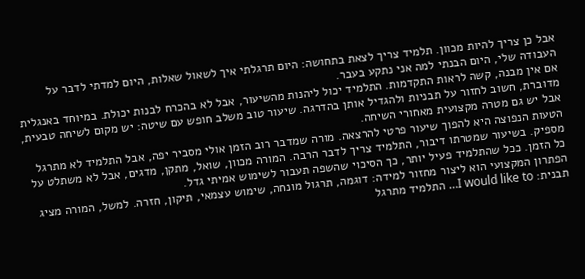אבל כן צריך להיות מכוון. תלמיד צריך לצאת בתחושה: היום תרגלתי איך לשאול שאלות, היום למדתי לדבר על העבודה שלי, היום הבנתי למה אני נתקע בעבר.
אם אין מבנה, קשה לראות התקדמות. התלמיד יכול ליהנות מהשיעור, אבל לא בהכרח לבנות יכולת. במיוחד באנגלית מדוברת, חשוב לחזור על תבניות ולהגדיל אותן בהדרגה. שיעור טוב משלב חופש עם שיטה: יש מקום לשיחה טבעית, אבל יש גם מטרה מקצועית מאחורי השיחה.
הטעות הנפוצה היא להפוך שיעור פרטי להרצאה. מורה שמדבר רוב הזמן אולי מסביר יפה, אבל התלמיד לא מתרגל מספיק. בשיעור שמטרתו דיבור, התלמיד צריך לדבר הרבה. המורה מכוון, שואל, מתקן, מדגים, אבל לא משתלט על כל הזמן. ככל שהתלמיד פעיל יותר, כך הסיכוי שהשפה תעבור לשימוש אמיתי גדל.
הפתרון המקצועי הוא ליצור מחזור למידה: דוגמה, תרגול מונחה, שימוש עצמאי, תיקון, חזרה. למשל, המורה מציג תבנית: I would like to… התלמיד מתרגל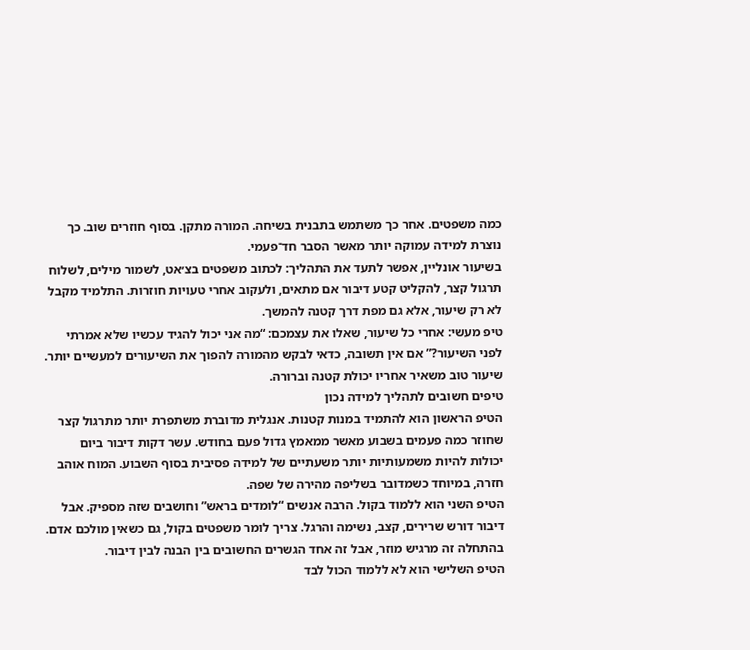כמה משפטים. אחר כך משתמש בתבנית בשיחה. המורה מתקן. בסוף חוזרים שוב. כך נוצרת למידה עמוקה יותר מאשר הסבר חד־פעמי.
בשיעור אונליין, אפשר לתעד את התהליך: לכתוב משפטים בצ׳אט, לשמור מילים, לשלוח תרגול קצר, להקליט קטע דיבור אם מתאים, ולעקוב אחרי טעויות חוזרות. התלמיד מקבל לא רק שיעור, אלא גם מפת דרך קטנה להמשך.
טיפ מעשי: אחרי כל שיעור, שאלו את עצמכם: “מה אני יכול להגיד עכשיו שלא אמרתי לפני השיעור?” אם אין תשובה, כדאי לבקש מהמורה להפוך את השיעורים למעשיים יותר. שיעור טוב משאיר אחריו יכולת קטנה וברורה.
טיפים חשובים לתהליך למידה נכון
הטיפ הראשון הוא להתמיד במנות קטנות. אנגלית מדוברת משתפרת יותר מתרגול קצר שחוזר כמה פעמים בשבוע מאשר ממאמץ גדול פעם בחודש. עשר דקות דיבור ביום יכולות להיות משמעותיות יותר משעתיים של למידה פסיבית בסוף השבוע. המוח אוהב חזרה, במיוחד כשמדובר בשליפה מהירה של שפה.
הטיפ השני הוא ללמוד בקול. הרבה אנשים “לומדים בראש” וחושבים שזה מספיק. אבל דיבור דורש שרירים, קצב, נשימה והרגל. צריך לומר משפטים בקול, גם כשאין מולכם אדם. בהתחלה זה מרגיש מוזר, אבל זה אחד הגשרים החשובים בין הבנה לבין דיבור.
הטיפ השלישי הוא לא ללמוד הכול לבד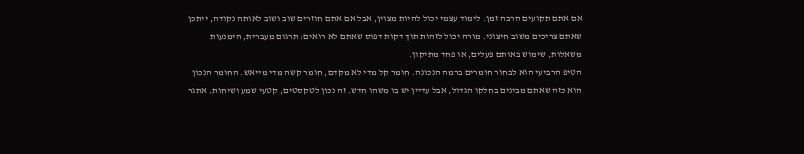אם אתם תקועים הרבה זמן. לימוד עצמי יכול להיות מצוין, אבל אם אתם חוזרים שוב ושוב לאותה נקודה, ייתכן שאתם צריכים משוב חיצוני. מורה יכול לזהות תוך דקות דפוס שאתם לא רואים: תרגום מעברית, הימנעות משאלות, שימוש באותם פעלים, או פחד מתיקון.
הטיפ הרביעי הוא לבחור חומרים ברמה הנכונה. חומר קל מדי לא מקדם, חומר קשה מדי מייאש. החומר הנכון הוא כזה שאתם מבינים בחלקו הגדול, אבל עדיין יש בו משהו חדש. זה נכון לטקסטים, קטעי שמע ושיחות. אתגר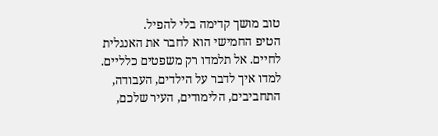טוב מושך קדימה בלי להפיל.
הטיפ החמישי הוא לחבר את האנגלית לחיים. אל תלמדו רק משפטים כלליים. למדו איך לדבר על הילדים, העבודה, התחביבים, הלימודים, העיר שלכם,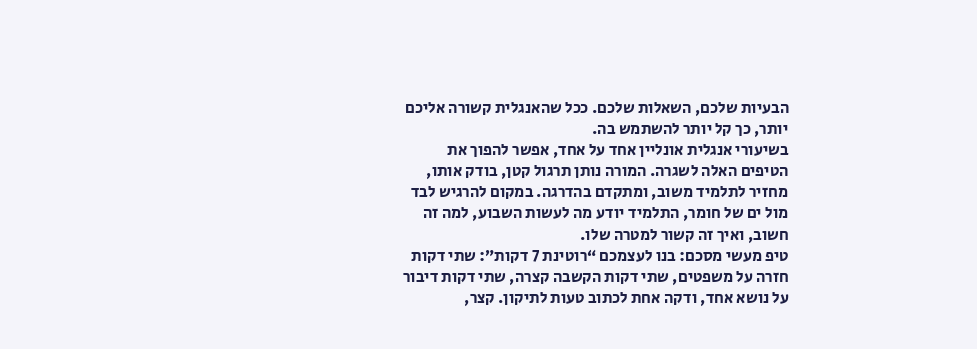הבעיות שלכם, השאלות שלכם. ככל שהאנגלית קשורה אליכם יותר, כך קל יותר להשתמש בה.
בשיעורי אנגלית אונליין אחד על אחד, אפשר להפוך את הטיפים האלה לשגרה. המורה נותן תרגול קטן, בודק אותו, מחזיר לתלמיד משוב, ומתקדם בהדרגה. במקום להרגיש לבד מול ים של חומר, התלמיד יודע מה לעשות השבוע, למה זה חשוב, ואיך זה קשור למטרה שלו.
טיפ מעשי מסכם: בנו לעצמכם “רוטינת 7 דקות”: שתי דקות חזרה על משפטים, שתי דקות הקשבה קצרה, שתי דקות דיבור על נושא אחד, ודקה אחת לכתוב טעות לתיקון. קצר,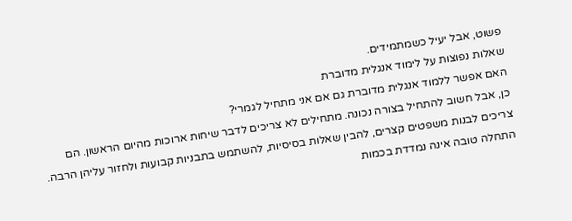פשוט, אבל יעיל כשמתמידים.
שאלות נפוצות על לימוד אנגלית מדוברת
האם אפשר ללמוד אנגלית מדוברת גם אם אני מתחיל לגמרי?
כן, אבל חשוב להתחיל בצורה נכונה. מתחילים לא צריכים לדבר שיחות ארוכות מהיום הראשון. הם צריכים לבנות משפטים קצרים, להבין שאלות בסיסיות, להשתמש בתבניות קבועות ולחזור עליהן הרבה. התחלה טובה אינה נמדדת בכמות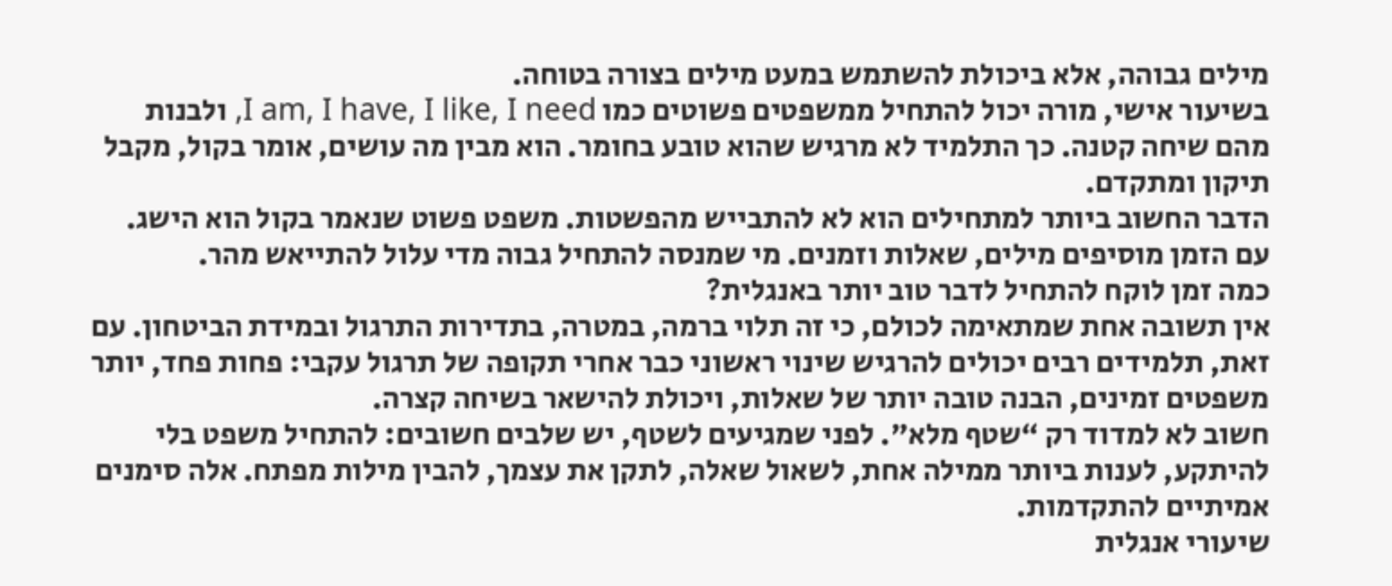מילים גבוהה, אלא ביכולת להשתמש במעט מילים בצורה בטוחה.
בשיעור אישי, מורה יכול להתחיל ממשפטים פשוטים כמו I am, I have, I like, I need, ולבנות מהם שיחה קטנה. כך התלמיד לא מרגיש שהוא טובע בחומר. הוא מבין מה עושים, אומר בקול, מקבל תיקון ומתקדם.
הדבר החשוב ביותר למתחילים הוא לא להתבייש מהפשטות. משפט פשוט שנאמר בקול הוא הישג. עם הזמן מוסיפים מילים, שאלות וזמנים. מי שמנסה להתחיל גבוה מדי עלול להתייאש מהר.
כמה זמן לוקח להתחיל לדבר טוב יותר באנגלית?
אין תשובה אחת שמתאימה לכולם, כי זה תלוי ברמה, במטרה, בתדירות התרגול ובמידת הביטחון. עם זאת, תלמידים רבים יכולים להרגיש שינוי ראשוני כבר אחרי תקופה של תרגול עקבי: פחות פחד, יותר משפטים זמינים, הבנה טובה יותר של שאלות, ויכולת להישאר בשיחה קצרה.
חשוב לא למדוד רק “שטף מלא”. לפני שמגיעים לשטף, יש שלבים חשובים: להתחיל משפט בלי להיתקע, לענות ביותר ממילה אחת, לשאול שאלה, לתקן את עצמך, להבין מילות מפתח. אלה סימנים אמיתיים להתקדמות.
שיעורי אנגלית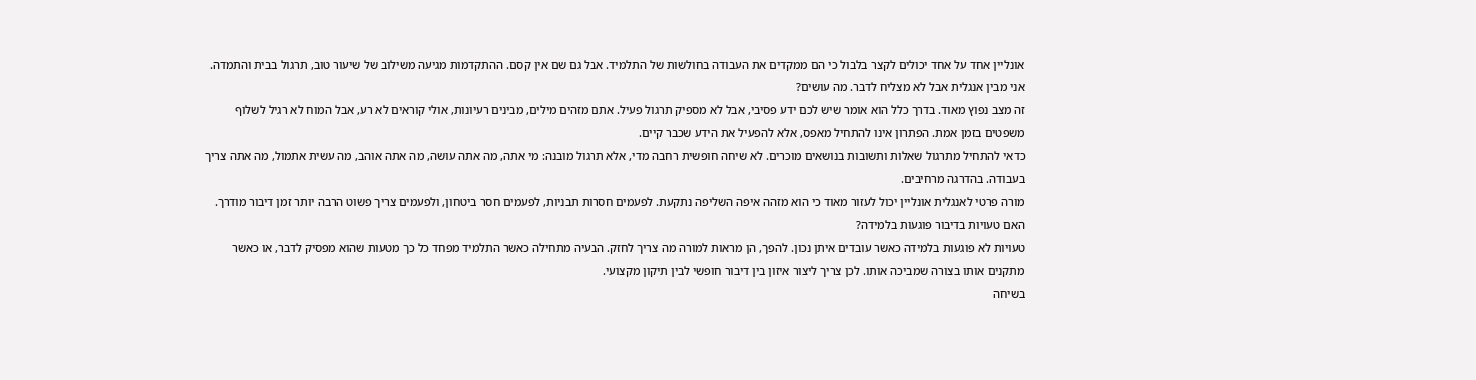אונליין אחד על אחד יכולים לקצר בלבול כי הם ממקדים את העבודה בחולשות של התלמיד. אבל גם שם אין קסם. ההתקדמות מגיעה משילוב של שיעור טוב, תרגול בבית והתמדה.
אני מבין אנגלית אבל לא מצליח לדבר. מה עושים?
זה מצב נפוץ מאוד. בדרך כלל הוא אומר שיש לכם ידע פסיבי, אבל לא מספיק תרגול פעיל. אתם מזהים מילים, מבינים רעיונות, אולי קוראים לא רע, אבל המוח לא רגיל לשלוף משפטים בזמן אמת. הפתרון אינו להתחיל מאפס, אלא להפעיל את הידע שכבר קיים.
כדאי להתחיל מתרגול שאלות ותשובות בנושאים מוכרים. לא שיחה חופשית רחבה מדי, אלא תרגול מובנה: מי אתה, מה אתה עושה, מה אתה אוהב, מה עשית אתמול, מה אתה צריך בעבודה. בהדרגה מרחיבים.
מורה פרטי לאנגלית אונליין יכול לעזור מאוד כי הוא מזהה איפה השליפה נתקעת. לפעמים חסרות תבניות, לפעמים חסר ביטחון, ולפעמים צריך פשוט הרבה יותר זמן דיבור מודרך.
האם טעויות בדיבור פוגעות בלמידה?
טעויות לא פוגעות בלמידה כאשר עובדים איתן נכון. להפך, הן מראות למורה מה צריך לחזק. הבעיה מתחילה כאשר התלמיד מפחד כל כך מטעות שהוא מפסיק לדבר, או כאשר מתקנים אותו בצורה שמביכה אותו. לכן צריך ליצור איזון בין דיבור חופשי לבין תיקון מקצועי.
בשיחה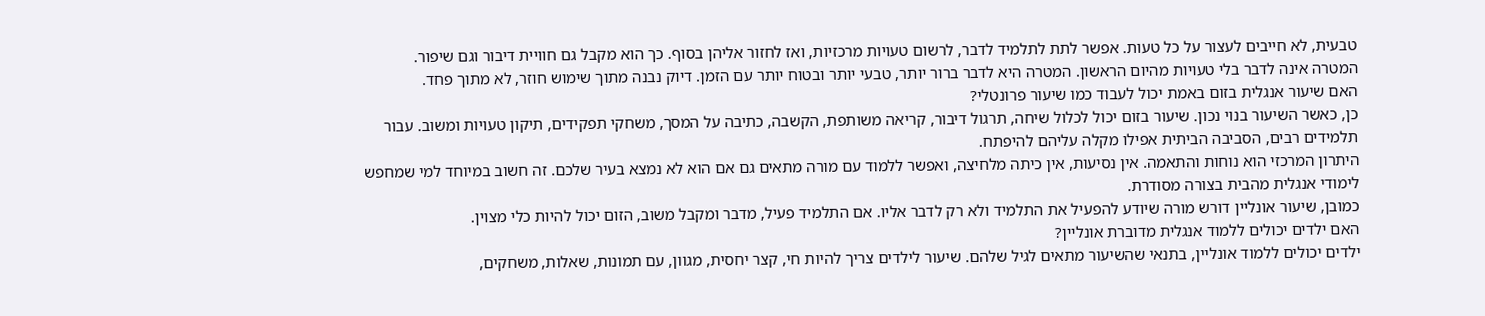טבעית, לא חייבים לעצור על כל טעות. אפשר לתת לתלמיד לדבר, לרשום טעויות מרכזיות, ואז לחזור אליהן בסוף. כך הוא מקבל גם חוויית דיבור וגם שיפור.
המטרה אינה לדבר בלי טעויות מהיום הראשון. המטרה היא לדבר ברור יותר, טבעי יותר ובטוח יותר עם הזמן. דיוק נבנה מתוך שימוש חוזר, לא מתוך פחד.
האם שיעור אנגלית בזום באמת יכול לעבוד כמו שיעור פרונטלי?
כן, כאשר השיעור בנוי נכון. שיעור בזום יכול לכלול שיחה, תרגול דיבור, קריאה משותפת, הקשבה, כתיבה על המסך, משחקי תפקידים, תיקון טעויות ומשוב. עבור תלמידים רבים, הסביבה הביתית אפילו מקלה עליהם להיפתח.
היתרון המרכזי הוא נוחות והתאמה. אין נסיעות, אין כיתה מלחיצה, ואפשר ללמוד עם מורה מתאים גם אם הוא לא נמצא בעיר שלכם. זה חשוב במיוחד למי שמחפש לימודי אנגלית מהבית בצורה מסודרת.
כמובן, שיעור אונליין דורש מורה שיודע להפעיל את התלמיד ולא רק לדבר אליו. אם התלמיד פעיל, מדבר ומקבל משוב, הזום יכול להיות כלי מצוין.
האם ילדים יכולים ללמוד אנגלית מדוברת אונליין?
ילדים יכולים ללמוד אונליין, בתנאי שהשיעור מתאים לגיל שלהם. שיעור לילדים צריך להיות חי, קצר יחסית, מגוון, עם תמונות, שאלות, משחקים,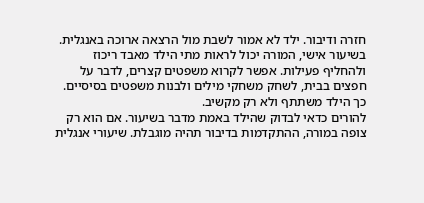חזרה ודיבור. ילד לא אמור לשבת מול הרצאה ארוכה באנגלית.
בשיעור אישי, המורה יכול לראות מתי הילד מאבד ריכוז ולהחליף פעילות. אפשר לקרוא משפטים קצרים, לדבר על חפצים בבית, לשחק משחקי מילים ולבנות משפטים בסיסיים. כך הילד משתתף ולא רק מקשיב.
להורים כדאי לבדוק שהילד באמת מדבר בשיעור. אם הוא רק צופה במורה, ההתקדמות בדיבור תהיה מוגבלת. שיעורי אנגלית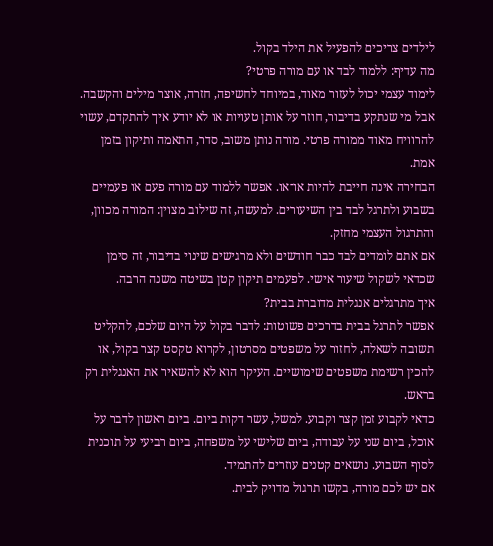לילדים צריכים להפעיל את הילד בקול.
מה עדיף: ללמוד לבד או עם מורה פרטי?
לימוד עצמי יכול לעזור מאוד, במיוחד לחשיפה, חזרה, אוצר מילים והקשבה. אבל מי שנתקע בדיבור, חוזר על אותן טעויות או לא יודע איך להתקדם, עשוי להרוויח מאוד ממורה פרטי. מורה נותן משוב, סדר, התאמה ותיקון בזמן אמת.
הבחירה אינה חייבת להיות או־או. אפשר ללמוד עם מורה פעם או פעמיים בשבוע ולתרגל לבד בין השיעורים. למעשה, זה שילוב מצוין: המורה מכוון, והתרגול העצמי מחזק.
אם אתם לומדים לבד כבר חודשים ולא מרגישים שינוי בדיבור, זה סימן שכדאי לשקול שיעור אישי. לפעמים תיקון קטן בשיטה משנה הרבה.
איך מתרגלים אנגלית מדוברת בבית?
אפשר לתרגל בבית בדרכים פשוטות: לדבר בקול על היום שלכם, להקליט תשובה לשאלה, לחזור על משפטים מסרטון, לקרוא טקסט קצר בקול, או להכין רשימת משפטים שימושיים. העיקר הוא לא להשאיר את האנגלית רק בראש.
כדאי לקבוע זמן קצר וקבוע. למשל, עשר דקות ביום. ביום ראשון לדבר על אוכל, ביום שני על עבודה, ביום שלישי על משפחה, ביום רביעי על תוכנית לסוף השבוע. נושאים קטנים עוזרים להתמיד.
אם יש לכם מורה, בקשו תרגול מדויק לבית.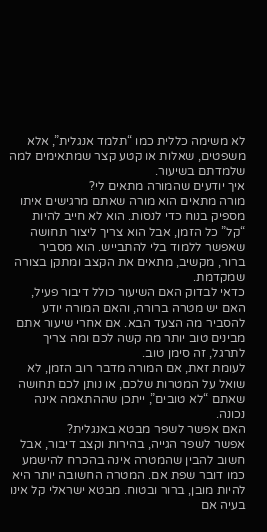לא משימה כללית כמו “תלמד אנגלית”, אלא משפטים, שאלות או קטע קצר שמתאימים למה שלמדתם בשיעור.
איך יודעים שהמורה מתאים לי?
מורה מתאים הוא מורה שאתם מרגישים איתו מספיק בנוח כדי לנסות. הוא לא חייב להיות “קל” כל הזמן, אבל הוא צריך ליצור תחושה שאפשר ללמוד בלי להתבייש. הוא מסביר ברור, מקשיב, מתאים את הקצב ומתקן בצורה שמקדמת.
כדאי לבדוק האם השיעור כולל דיבור פעיל, האם יש מטרה ברורה, והאם המורה יודע להסביר מה הצעד הבא. אם אחרי שיעור אתם מבינים טוב יותר מה קשה לכם ומה צריך לתרגל, זה סימן טוב.
לעומת זאת, אם המורה מדבר רוב הזמן, לא שואל על המטרות שלכם, או נותן לכם תחושה שאתם “לא טובים”, ייתכן שההתאמה אינה נכונה.
האם אפשר לשפר מבטא באנגלית?
אפשר לשפר הגייה, בהירות וקצב דיבור, אבל חשוב להבין שהמטרה אינה בהכרח להישמע כמו דובר שפת אם. המטרה החשובה יותר היא להיות מובן, ברור ובטוח. מבטא ישראלי קל אינו בעיה אם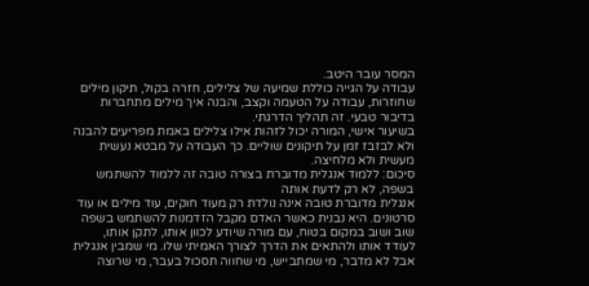המסר עובר היטב.
עבודה על הגייה כוללת שמיעה של צלילים, חזרה בקול, תיקון מילים שחוזרות, עבודה על הטעמה וקצב, והבנה איך מילים מתחברות בדיבור טבעי. זה תהליך הדרגתי.
בשיעור אישי, המורה יכול לזהות אילו צלילים באמת מפריעים להבנה ולא לבזבז זמן על תיקונים שוליים. כך העבודה על מבטא נעשית מעשית ולא מלחיצה.
סיכום: ללמוד אנגלית מדוברת בצורה טובה זה ללמוד להשתמש בשפה, לא רק לדעת אותה
אנגלית מדוברת טובה אינה נולדת רק מעוד חוקים, עוד מילים או עוד סרטונים. היא נבנית כאשר האדם מקבל הזדמנות להשתמש בשפה שוב ושוב במקום בטוח, עם מורה שיודע לכוון אותו, לתקן אותו, לעודד אותו ולהתאים את הדרך לצורך האמיתי שלו. מי שמבין אנגלית אבל לא מדבר, מי שמתבייש, מי שחווה תסכול בעבר, מי שרוצה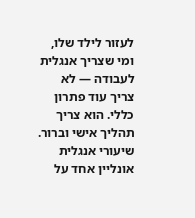לעזור לילד שלו, ומי שצריך אנגלית לעבודה — לא צריך עוד פתרון כללי. הוא צריך תהליך אישי וברור.
שיעורי אנגלית אונליין אחד על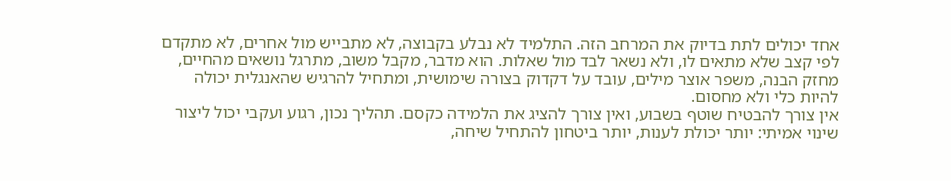אחד יכולים לתת בדיוק את המרחב הזה. התלמיד לא נבלע בקבוצה, לא מתבייש מול אחרים, לא מתקדם לפי קצב שלא מתאים לו, ולא נשאר לבד מול שאלות. הוא מדבר, מקבל משוב, מתרגל נושאים מהחיים, מחזק הבנה, משפר אוצר מילים, עובד על דקדוק בצורה שימושית, ומתחיל להרגיש שהאנגלית יכולה להיות כלי ולא מחסום.
אין צורך להבטיח שוטף בשבוע, ואין צורך להציג את הלמידה כקסם. תהליך נכון, רגוע ועקבי יכול ליצור שינוי אמיתי: יותר יכולת לענות, יותר ביטחון להתחיל שיחה,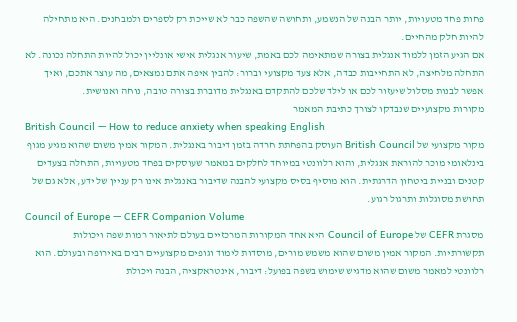פחות פחד מטעויות, יותר הבנה של הנשמע, ותחושה שהשפה כבר לא שייכת רק לספרים ולמבחנים. היא מתחילה להיות חלק מהחיים.
אם הגיע הזמן ללמוד אנגלית בצורה שמתאימה לכם באמת, שיעור אנגלית אישי אונליין יכול להיות התחלה נכונה. לא התחלה מלחיצה, לא התחייבות כבדה, אלא צעד מקצועי וברור: להבין איפה אתם נמצאים, מה עוצר אתכם, ואיך אפשר לבנות מסלול שיעזור לכם או לילד שלכם להתקדם באנגלית מדוברת בצורה טובה, נוחה ואנושית.
מקורות מקצועיים שנבדקו לצורך כתיבת המאמר
British Council — How to reduce anxiety when speaking English
מקור מקצועי של British Council העוסק בהפחתת חרדה בזמן דיבור באנגלית. המקור אמין משום שהוא מגיע מגוף בינלאומי מוכר להוראת אנגלית, והוא רלוונטי במיוחד לחלקים במאמר שעוסקים בפחד מטעויות, התחלה בצעדים קטנים ובניית ביטחון הדרגתית. הוא מוסיף בסיס מקצועי להבנה שדיבור באנגלית אינו רק עניין של ידע, אלא גם של תחושת מסוגלות ותרגול רגוע.
Council of Europe — CEFR Companion Volume
מסגרת CEFR של Council of Europe היא אחד המקורות המרכזיים בעולם לתיאור רמות שפה ויכולות תקשורתיות. המקור אמין משום שהוא משמש מורים, מוסדות לימוד וגופים מקצועיים רבים באירופה ובעולם. הוא רלוונטי למאמר משום שהוא מדגיש שימוש בשפה בפועל: דיבור, אינטראקציה, הבנה ויכולת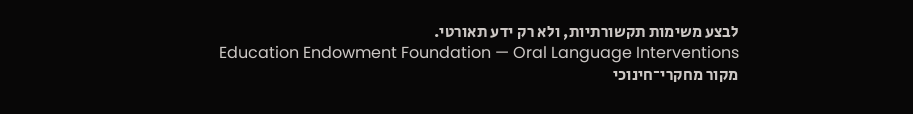לבצע משימות תקשורתיות, ולא רק ידע תאורטי.
Education Endowment Foundation — Oral Language Interventions
מקור מחקרי־חינוכי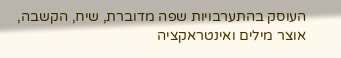העוסק בהתערבויות שפה מדוברת, שיח, הקשבה, אוצר מילים ואינטראקציה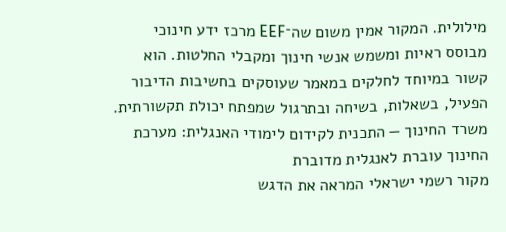מילולית. המקור אמין משום שה־EEF מרכז ידע חינוכי מבוסס ראיות ומשמש אנשי חינוך ומקבלי החלטות. הוא קשור במיוחד לחלקים במאמר שעוסקים בחשיבות הדיבור הפעיל, בשאלות, בשיחה ובתרגול שמפתח יכולת תקשורתית.
משרד החינוך — התכנית לקידום לימודי האנגלית: מערכת החינוך עוברת לאנגלית מדוברת
מקור רשמי ישראלי המראה את הדגש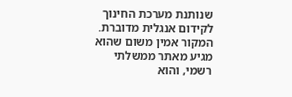שנותנת מערכת החינוך לקידום אנגלית מדוברת. המקור אמין משום שהוא מגיע מאתר ממשלתי רשמי, והוא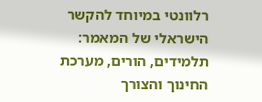רלוונטי במיוחד להקשר הישראלי של המאמר: תלמידים, הורים, מערכת החינוך והצורך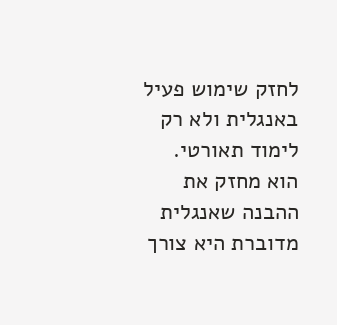לחזק שימוש פעיל באנגלית ולא רק לימוד תאורטי. הוא מחזק את ההבנה שאנגלית מדוברת היא צורך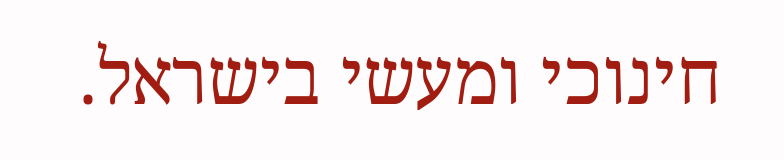חינוכי ומעשי בישראל.